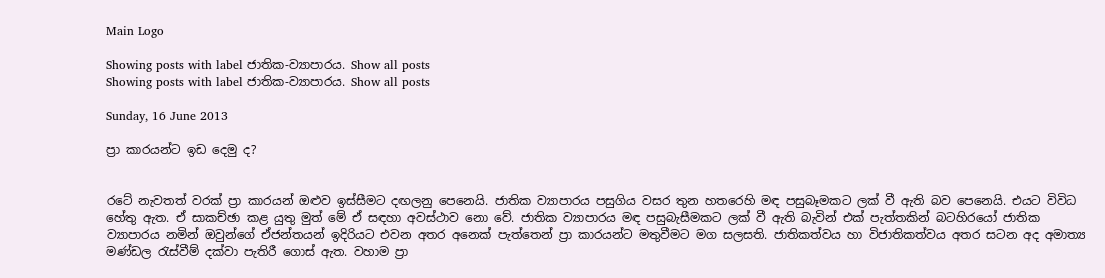Main Logo

Showing posts with label ජාතික-ව්‍යාපාරය. Show all posts
Showing posts with label ජාතික-ව්‍යාපාරය. Show all posts

Sunday, 16 June 2013

ප්‍රා කාරයන්ට ඉඩ දෙමු ද?


රටේ නැවතත් වරක් ප්‍රා කාරයන් ඔළුව ඉස්සීමට දඟලනු පෙනෙයි. ජාතික ව්‍යාපාරය පසුගිය වසර තුන හතරෙහි මඳ පසුබෑමකට ලක් වී ඇති බව පෙනෙයි. එයට විවිධ හේතු ඇත. ඒ සාකච්ඡා කළ යුතු මුත් මේ ඒ සඳහා අවස්ථාව නො වේ. ජාතික ව්‍යාපාරය මඳ පසුබැසීමකට ලක් වී ඇති බැවින් එක් පැත්තකින් බටහිරයෝ ජාතික ව්‍යාපාරය නමින් ඔවුන්ගේ ඒජන්තයන් ඉදිරියට එවන අතර අනෙක් පැත්තෙන් ප්‍රා කාරයන්ට මතුවීමට මග සලසති. ජාතිකත්වය හා විජාතිකත්වය අතර සටන අද අමාත්‍ය මණ්ඩල රැස්වීම් දක්වා පැතිරී ගොස් ඇත. වහාම ප්‍රා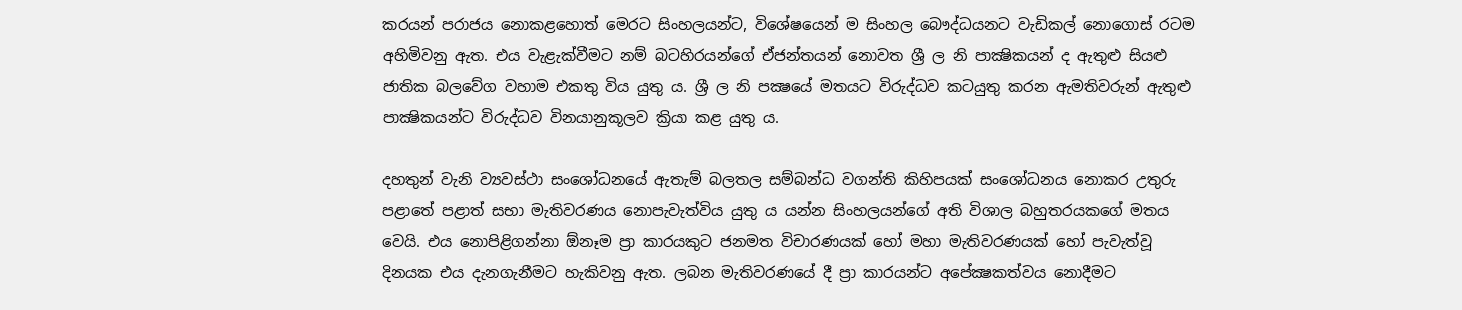කරයන් පරාජය නොකළහොත් මෙරට සිංහලයන්ට, විශේෂයෙන් ම සිංහල බෞද්ධයනට වැඩිකල් නොගොස් රටම අහිමිවනු ඇත. එය වැළැක්වීමට නම් බටහිරයන්ගේ ඒජන්තයන් නොවත ශ්‍රී ල නි පාක්‍ෂිකයන් ද ඇතුළු සියළු ජාතික බලවේග වහාම එකතු විය යුතු ය. ශ්‍රී ල නි පක්‍ෂයේ මතයට විරුද්ධව කටයුතු කරන ඇමතිවරුන් ඇතුළු පාක්‍ෂිකයන්ට විරුද්ධව විනයානුකූලව ක්‍රියා කළ යුතු ය.

දහතුන් වැනි ව්‍යවස්ථා සංශෝධනයේ ඇතැම් බලතල සම්බන්ධ වගන්ති කිහිපයක් සංශෝධනය නොකර උතුරු පළාතේ පළාත් සභා මැතිවරණය නොපැවැත්විය යුතු ය යන්න සිංහලයන්ගේ අති විශාල බහුතරයකගේ මතය වෙයි. එය නොපිළිගන්නා ඕනෑම ප්‍රා කාරයකුට ජනමත විචාරණයක් හෝ මහා මැතිවරණයක් හෝ පැවැත්වූ දිනයක එය දැනගැනීමට හැකිවනු ඇත. ලබන මැතිවරණයේ දී ප්‍රා කාරයන්ට අපේක්‍ෂකත්වය නොදීමට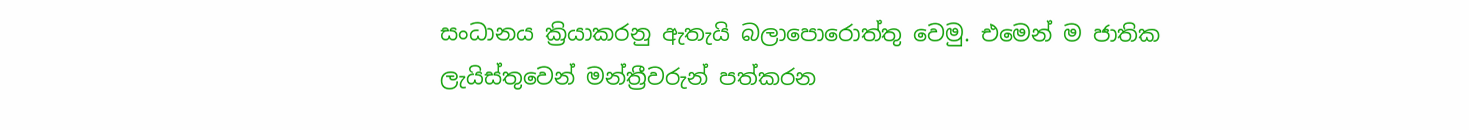සංධානය ක්‍රියාකරනු ඇතැයි බලාපොරොත්තු වෙමු. එමෙන් ම ජාතික ලැයිස්තුවෙන් මන්ත්‍රීවරුන් පත්කරන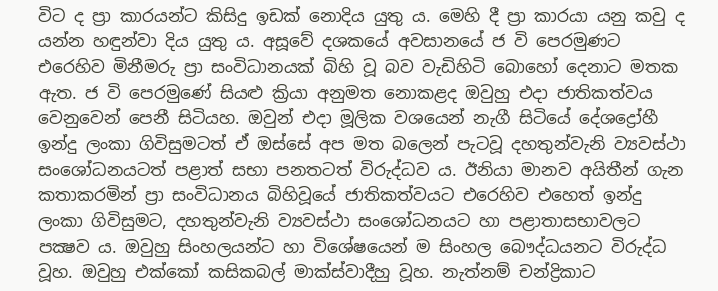විට ද ප්‍රා කාරයන්ට කිසිදු ඉඩක් නොදිය යුතු ය. මෙහි දී ප්‍රා කාරයා යනු කවු ද යන්න හඳුන්වා දිය යුතු ය. අසූවේ දශකයේ අවසානයේ ජ වි පෙරමුණට එරෙහිව මිනීමරු ප්‍රා සංවිධානයක් බිහි වූ බව වැඩිහිටි බොහෝ දෙනාට මතක ඇත. ජ වි පෙරමුණේ සියළු ක්‍රියා අනුමත නොකළද ඔවුහු එදා ජාතිකත්වය වෙනුවෙන් පෙනී සිටියහ. ඔවුන් එදා මූලික වශයෙන් නැගී සිටියේ දේශද්‍රෝහී ඉන්දු ලංකා ගිවිසුමටත් ඒ ඔස්සේ අප මත බලෙන් පැටවූ දහතුන්වැනි ව්‍යවස්ථා සංශෝධනයටත් පළාත් සභා පනතටත් විරුද්ධව ය. ඊනියා මානව අයිතීන් ගැන කතාකරමින් ප්‍රා සංවිධානය බිහිවූයේ ජාතිකත්වයට එරෙහිව එහෙත් ඉන්දු ලංකා ගිවිසුමට, දහතුන්වැනි ව්‍යවස්ථා සංශෝධනයට හා පළාතාසභාවලට පක්‍ෂව ය. ඔවුහු සිංහලයන්ට හා විශේෂයෙන් ම සිංහල බෞද්ධයනට විරුද්ධ වූහ. ඔවුහු එක්කෝ කසිකබල් මාක්ස්වාදීහු වූහ. නැත්නම් චන්ද්‍රිකාට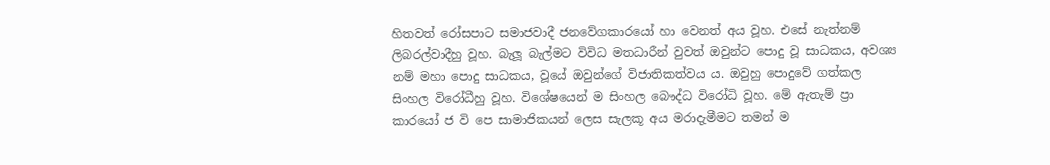හිතවත් රෝසපාට සමාජවාදී ජනවේගකාරයෝ හා වෙනත් අය වූහ. එසේ නැත්නම් ලිබරල්වාදීහු වූහ. බැලූ බැල්මට විවිධ මතධාරීන් වුවත් ඔවුන්ට පොදු වූ සාධකය, අවශ්‍ය නම් මහා පොදු සාධකය, වූයේ ඔවුන්ගේ විජාතිකත්වය ය. ඔවුහු පොදුවේ ගත්කල සිංහල විරෝධීහු වූහ. විශේෂයෙන් ම සිංහල බෞද්ධ විරෝධි වූහ. මේ ඇතැම් ප්‍රා කාරයෝ ජ වි පෙ සාමාජිකයන් ලෙස සැලකූ අය මරාදැමීමට තමන් ම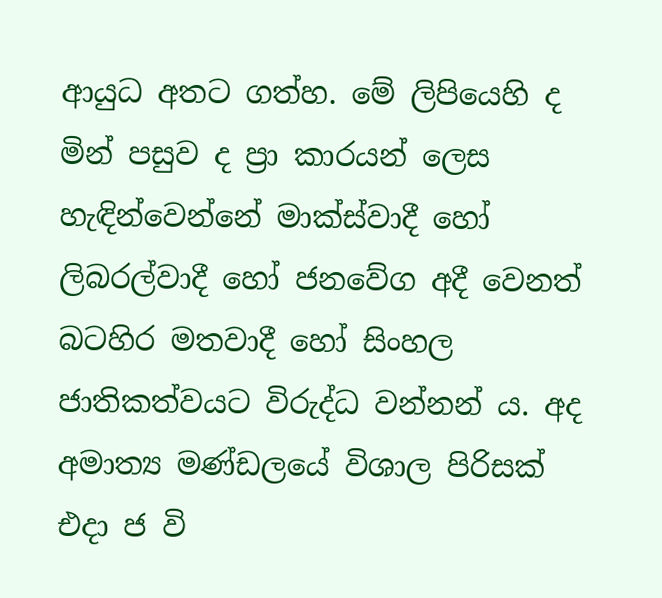ආයුධ අතට ගත්හ. මේ ලිපියෙහි ද මින් පසුව ද ප්‍රා කාරයන් ලෙස හැඳින්වෙන්නේ මාක්ස්වාදී හෝ ලිබරල්වාදී හෝ ජනවේග අදී වෙනත් බටහිර මතවාදී හෝ සිංහල ජාතිකත්වයට විරුද්ධ වන්නන් ය. අද අමාත්‍ය මණ්ඩලයේ විශාල පිරිසක් එදා ජ වි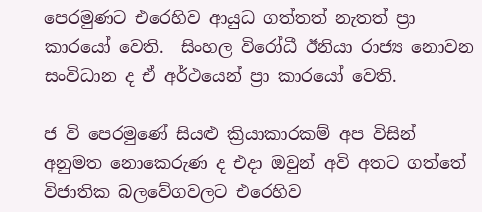පෙරමුණට එරෙහිව ආයුධ ගත්තත් නැතත් ප්‍රා කාරයෝ වෙති.  සිංහල විරෝධී ඊනියා රාජ්‍ය නොවන සංවිධාන ද ඒ අර්ථයෙන් ප්‍රා කාරයෝ වෙති.

ජ වි පෙරමුණේ සියළු ක්‍රියාකාරකම් අප විසින් අනුමත නොකෙරුණ ද එදා ඔවුන් අවි අතට ගත්තේ විජාතික බලවේගවලට එරෙහිව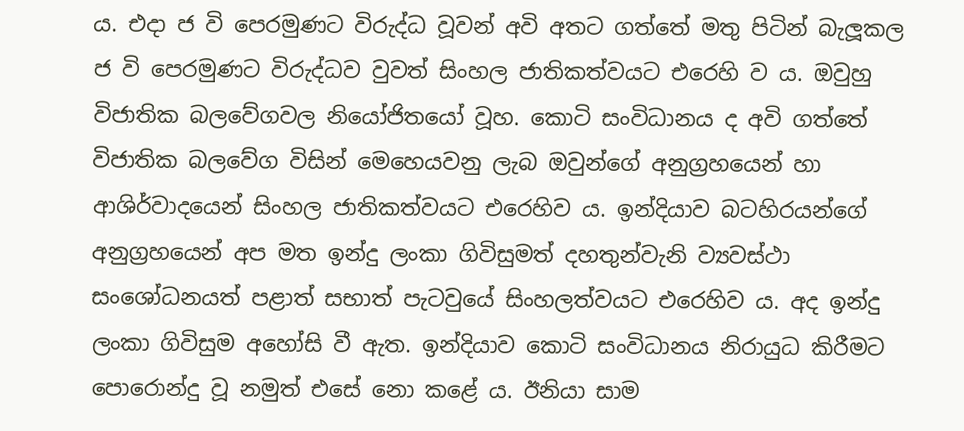ය. එදා ජ වි පෙරමුණට විරුද්ධ වූවන් අවි අතට ගත්තේ මතු පිටින් බැලූකල ජ වි පෙරමුණට විරුද්ධව වුවත් සිංහල ජාතිකත්වයට එරෙහි ව ය. ඔවුහු විජාතික බලවේගවල නියෝජිතයෝ වූහ. කොටි සංවිධානය ද අවි ගත්තේ විජාතික බලවේග විසින් මෙහෙයවනු ලැබ ඔවුන්ගේ අනුග්‍රහයෙන් හා ආශිර්වාදයෙන් සිංහල ජාතිකත්වයට එරෙහිව ය. ඉන්දියාව බටහිරයන්ගේ අනුග්‍රහයෙන් අප මත ඉන්දු ලංකා ගිවිසුමත් දහතුන්වැනි ව්‍යවස්ථා සංශෝධනයත් පළාත් සභාත් පැටවුයේ සිංහලත්වයට එරෙහිව ය. අද ඉන්දු ලංකා ගිවිසුම අහෝසි වී ඇත. ඉන්දියාව කොටි සංවිධානය නිරායුධ කිරීමට පොරොන්දු වූ නමුත් එසේ නො කළේ ය. ඊනියා සාම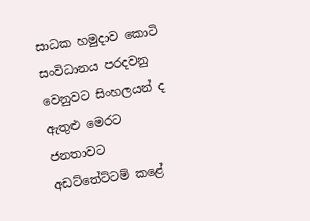සාධක හමුදාව කොටි සංවිධානය පරදවනු වෙනුවට සිංහලයන් ද ඇතුළු මෙරට ජනතාවට අඩට්තේට්ටම් කළේ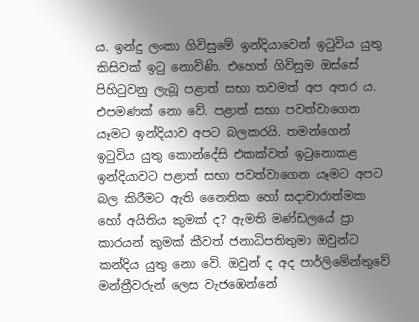ය. ඉන්දු ලංකා ගිවිසුමේ ඉන්දියාවෙන් ඉටුවිය යුතු කිසිවක් ඉටු නොවිණි. එහෙත් ගිවිසුම ඔස්සේ පිහිටුවනු ලැබූ පළාත් සභා තවමත් අප අතර ය. එපමණක් නො වේ. පළාත් සභා පවත්වාගෙන යෑමට ඉන්දියාව අපට බලකරයි. තමන්ගෙන් ඉටුවිය යුතු කොන්දේසි එකක්වත් ඉටුනොකළ ඉන්දියාවට පළාත් සභා පවත්වාගෙන යෑමට අපට බල කිරීමට ඇති නෛතික හෝ සදාචාරාත්මක හෝ අයිතිය කුමක් ද? ඇමති මණ්ඩලයේ ප්‍රා කාරයන් කුමක් කීවත් ජනාධිපතිතුමා ඔවුන්ට කන්දිය යුතු නො වේ. ඔවුන් ද අද පාර්ලිමේන්තුවේ මන්ත්‍රීවරුන් ලෙස වැජඹෙන්නේ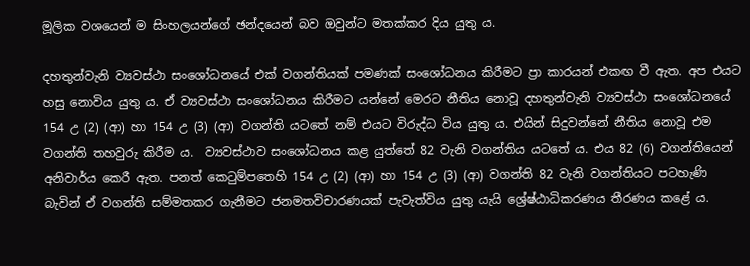මූලික වශයෙන් ම සිංහලයන්ගේ ඡන්දයෙන් බව ඔවුන්ට මතක්කර දිය යුතු ය.

දහතුන්වැනි ව්‍යවස්ථා සංශෝධනයේ එක් වගන්තියක් පමණක් සංශෝධනය කිරීමට ප්‍රා කාරයන් එකඟ වී ඇත. අප එයට හසු නොවිය යුතු ය. ඒ ව්‍යවස්ථා සංශෝධනය කිරීමට යන්නේ මෙරට නීතිය නොවූ දහතුන්වැනි ව්‍යවස්ථා සංශෝධනයේ 154 උ (2) (ආ) හා 154 උ (3) (ආ) වගන්ති යටතේ නම් එයට විරුද්ධ විය යුතු ය. එයින් සිදුවන්නේ නීතිය නොවූ එම වගන්ති තහවුරු කිරීම ය.  ව්‍යවස්ථාව සංශෝධනය කළ යුත්තේ 82 වැනි වගන්තිය යටතේ ය. එය 82 (6) වගන්තියෙන් අනිවාර්ය කෙරී ඇත. පනත් කෙටුම්පතෙහි 154 උ (2) (ආ) හා 154 උ (3) (ආ) වගන්ති 82 වැනි වගන්තියට පටහැණි බැවින් ඒ වගන්ති සම්මතකර ගැනීමට ජනමතවිචාරණයක් පැවැත්විය යුතු යැයි ශ්‍රේෂ්ඨාධිකරණය තීරණය කළේ ය.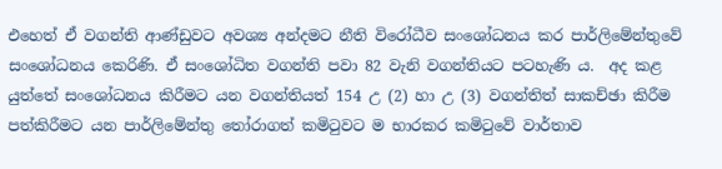එහෙත් ඒ වගන්ති ආණ්ඩුවට අවශ්‍ය අන්දමට නීති විරෝධීව සංශෝධනය කර පාර්ලිමේන්තුවේ සංශෝධනය කෙරිණි. ඒ සංශෝධිත වගන්ති පවා 82 වැනි වගන්තියට පටහැණි ය.  අද කළ යුත්තේ සංශෝධනය කිරීමට යන වගන්තියත් 154 උ (2) හා උ (3) වගන්තිත් සාකච්ඡා කිරීම පත්කිරීමට යන පාර්ලිමේන්තු තෝරාගත් කමිටුවට ම භාරකර කමිටුවේ වාර්තාව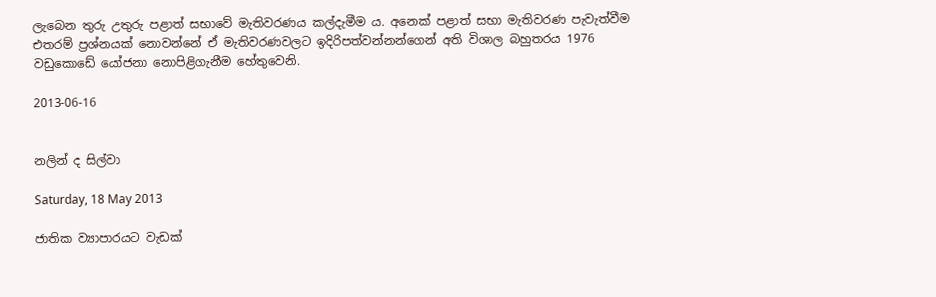ලැබෙන තුරු උතුරු පළාත් සභාවේ මැතිවරණය කල්දැමීම ය. අනෙක් පළාත් සභා මැතිවරණ පැවැත්වීම එතරම් ප්‍රශ්නයක් නොවන්නේ ඒ මැතිවරණවලට ඉදිරිපත්වන්නන්ගෙන් අති විශාල බහුතරය 1976 වඩුකොඩේ යෝජනා නොපිළිගැනීම හේතුවෙනි.

2013-06-16


නලින් ද සිල්වා

Saturday, 18 May 2013

ජාතික ව්‍යාපාරයට වැඩක්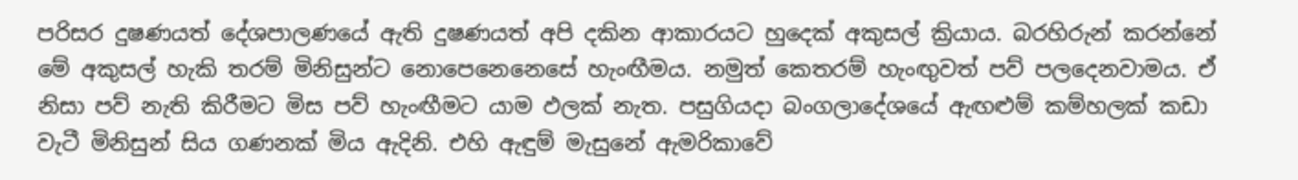පරිසර දුෂණයත් දේශපාලණයේ ඇති දුෂණයත් අපි දකින ආකාරයට හුදෙක් අකුසල් ක්‍රියාය. බරහිරුන් කරන්නේ මේ අකුසල් හැකි තරම් මිනිසුන්ට නොපෙනෙනෙසේ හැංඟීමය. නමුත් කෙතරම් හැංඟුවත් පව් පලදෙනවාමය. ඒ නිසා පව් නැති කිරීමට මිස පව් හැංඟීමට යාම ඵලක් නැත. පසුගියදා බංගලාදේශයේ ඇඟළුම් කම්හලක් කඩා වැටී මිනිසුන් සිය ගණනක් මිය ඇදිනි. එහි ඇඳුම් මැසුනේ ඇමරිකාවේ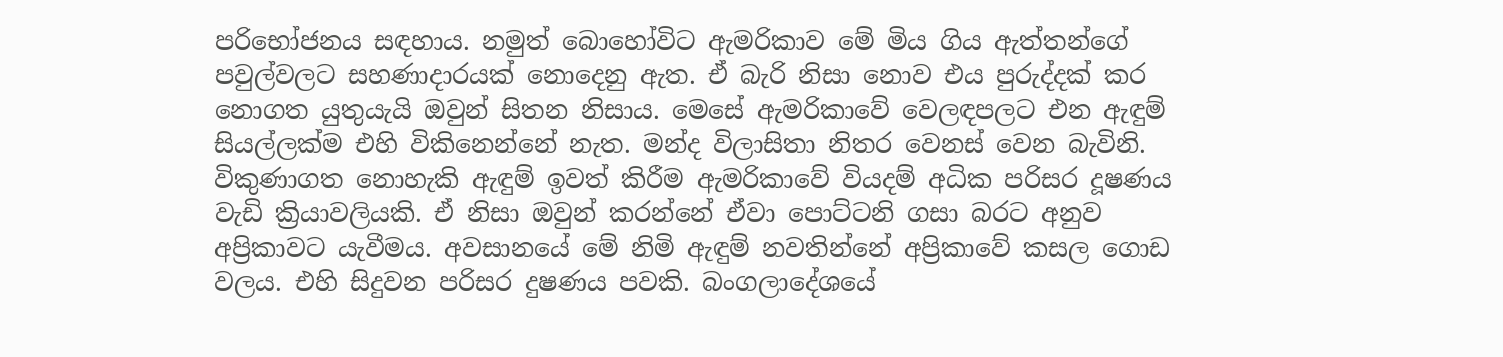පරිභෝජනය සඳහාය. නමුත් බොහෝවිට ඇමරිකාව මේ මිය ගිය ඇත්තන්ගේ පවුල්වලට සහණාදාරයක් නොදෙනු ඇත. ඒ බැරි නිසා නොව එය පුරුද්දක් කර නොගත යුතුයැයි ඔවුන් සිතන නිසාය. මෙසේ ඇමරිකාවේ වෙලඳපලට එන ඇඳුම් සියල්ලක්ම එහි විකිනෙන්නේ නැත. මන්ද විලාසිතා නිතර වෙනස් වෙන බැවිනි. විකුණාගත නොහැකි ඇඳුම් ඉවත් කිරීම ඇමරිකාවේ වියදම් අධික පරිසර දූෂණය වැඩි ක්‍රියාවලියකි. ඒ නිසා ඔවුන් කරන්නේ ඒවා පොට්ටනි ගසා බරට අනුව අප්‍රිකාවට යැවීමය. අවසානයේ මේ නිමි ඇඳුම් නවතින්නේ අප්‍රිකාවේ කසල ගොඩ වලය. එහි සිදුවන පරිසර දුෂණය පවකි. බංගලාදේශයේ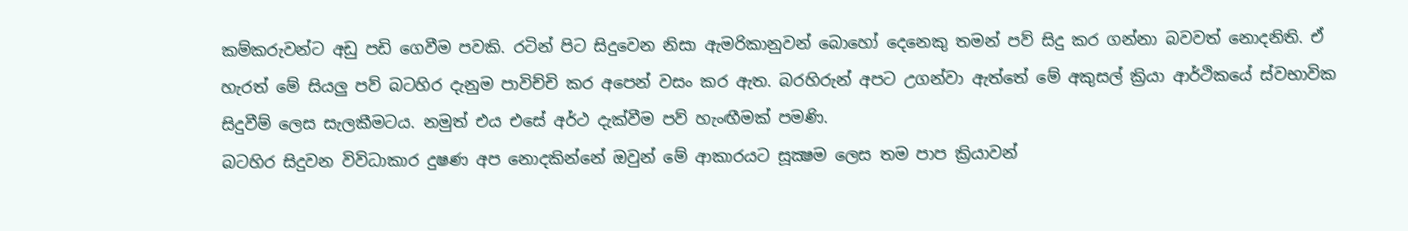කම්කරුවන්ට අඩු පඩි ගෙවීම පවකි. රටින් පිට සිදුවෙන නිසා ඇමරිකානුවන් බොහෝ දෙනෙකු තමන් පව් සිදු කර ගන්නා බවවත් නොදනිති. ඒ හැරත් මේ සියලු පව් බටහිර දැනුම පාවිච්චි කර අපෙන් වසං කර ඇත. බරහිරුන් අපට උගන්වා ඇත්තේ මේ අකුසල් ක්‍රියා ආර්ථිකයේ ස්වභාවික සිදුවීම් ලෙස සැලකීමටය. නමුත් එය එසේ අර්ථ දැක්වීම පව් හැංඟීමක් පමණි.
බටහිර සිදුවන විවිධාකාර දුෂණ අප නොදකින්නේ ඔවුන් මේ ආකාරයට සූක්‍ෂම ලෙස තම පාප ක්‍රියාවන්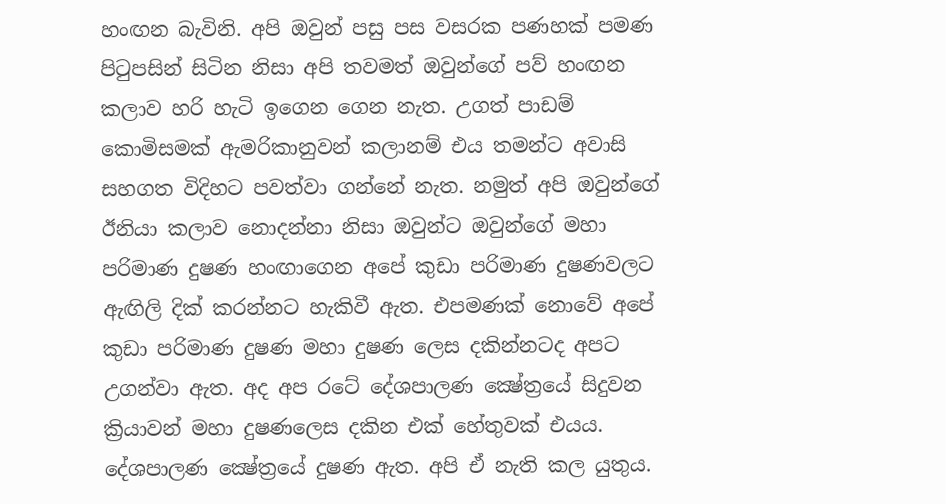හංඟන බැවිනි. අපි ඔවුන් පසු පස වසරක පණහක් පමණ පිටුපසින් සිටින නිසා අපි තවමත් ඔවුන්ගේ පව් හංඟන කලාව හරි හැටි ඉගෙන ගෙන නැත. උගත් පාඩම් කොමිසමක් ඇමරිකානුවන් කලානම් එය තමන්ට අවාසි සහගත විදිහට පවත්වා ගන්නේ නැත. නමුත් අපි ඔවුන්ගේ ඊනියා කලාව නොදන්නා නිසා ඔවුන්ට ඔවුන්ගේ මහා පරිමාණ දුෂණ හංඟාගෙන අපේ කුඩා පරිමාණ දුෂණවලට ඇඟිලි දික් කරන්නට හැකිවී ඇත. එපමණක් නොවේ අපේ කුඩා පරිමාණ දුෂණ මහා දුෂණ ලෙස දකින්නටද අපට උගන්වා ඇත. අද අප රටේ දේශපාලණ ක්‍ෂේත්‍රයේ සිදුවන ක්‍රියාවන් මහා දුෂණලෙස දකින එක් හේතුවක් එයය. දේශපාලණ ක්‍ෂේත්‍රයේ දුෂණ ඇත. අපි ඒ නැති කල යුතුය.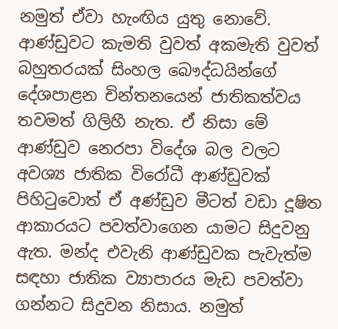නමුත් ඒවා හැංඟිය යුතු නොවේ.
ආණ්ඩුවට කැමති වුවත් අකමැති වුවත් බහුතරයක් සිංහල බෞද්ධයින්ගේ දේශපාළන චින්තනයෙන් ජාතිකත්වය තවමත් ගිලිහී නැත. ඒ නිසා මේ ආණ්ඩුව නෙරපා විදේශ බල වලට අවශ්‍ය ජාතික විරෝධී ආණ්ඩුවක් පිහිටුවොත් ඒ අණ්ඩුව මීටත් වඩා දූෂිත ආකාරයට පවත්වාගෙන යාමට සිදුවනු ඇත. මන්ද එවැනි ආණ්ඩුවක පැවැත්ම සඳහා ජාතික ව්‍යාපාරය මැඩ පවත්වා ගන්නට සිදුවන නිසාය. නමුත්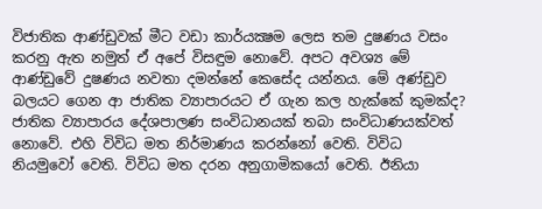විජාතික ආණ්ඩුවක් මීට වඩා කාර්යක්‍ෂම ලෙස තම දුෂණය වසං කරනු ඇත නමුත් ඒ අපේ විසඳුම නොවේ. අපට අවශ්‍ය මේ ආණ්ඩුවේ දුෂණය නවතා දමන්නේ කෙසේද යන්නය. මේ අණ්ඩුව බලයට ගෙන ආ ජාතික ව්‍යාපාරයට ඒ ගැන කල හැක්කේ කුමක්ද?
ජාතික ව්‍යාපාරය දේශපාලණ සංවිධානයක් තබා සංවිධාණයක්වත් නොවේ. එහි විවිධ මත නිර්මාණය කරන්නෝ වෙති. විවිධ නියමුවෝ වෙති. විවිධ මත දරන අනුගාමිකයෝ වෙති. ඊනියා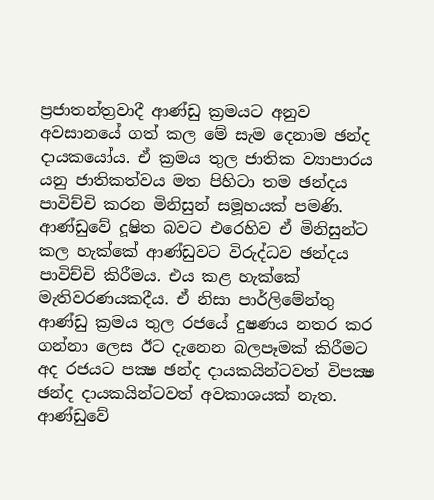ප්‍රජාතන්ත්‍රවාදී ආණ්ඩු ක්‍රමයට අනුව අවසානයේ ගත් කල මේ සැම දෙනාම ඡන්ද දායකයෝය. ඒ ක්‍රමය තුල ජාතික ව්‍යාපාරය යනු ජාතිකත්වය මත පිහිටා තම ඡන්දය පාවිච්චි කරන මිනිසුන් සමූහයක් පමණි. ආණ්ඩුවේ දූෂිත බවට එරෙහිව ඒ මිනිසුන්ට කල හැක්කේ ආණ්ඩුවට විරුද්ධව ඡන්දය පාවිච්චි කිරීමය. එය කළ හැක්කේ මැතිවරණයකදීය. ඒ නිසා පාර්ලිමේන්තු ආණ්ඩු ක්‍රමය තුල රජයේ දුෂණය නතර කර ගන්නා ලෙස ඊට දැනෙන බලපෑමක් කිරීමට අද රජයට පක්‍ෂ ඡන්ද දායකයින්ටවත් විපක්‍ෂ ඡන්ද දායකයින්ටවත් අවකාශයක් නැත. ආණ්ඩුවේ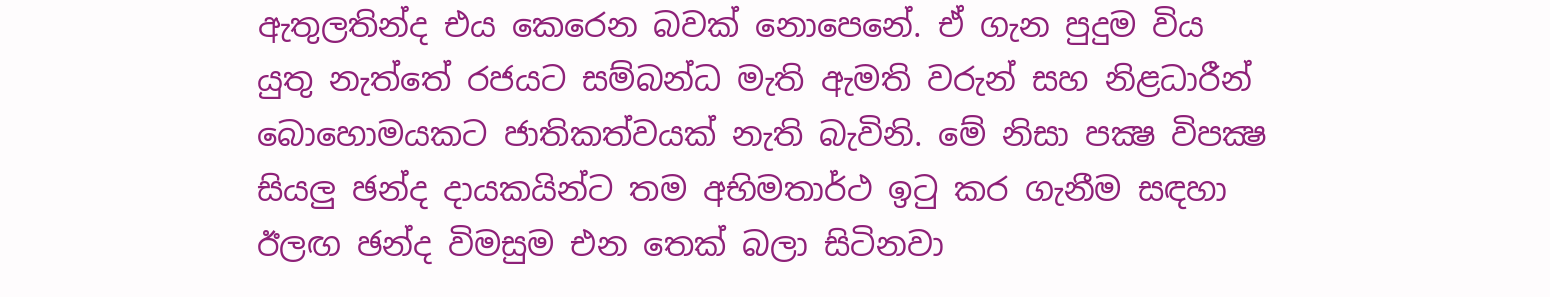ඇතුලතින්ද එය කෙරෙන බවක් නොපෙනේ. ඒ ගැන පුදුම විය යුතු නැත්තේ රජයට සම්බන්ධ මැති ඇමති වරුන් සහ නිළධාරීන් බොහොමයකට ජාතිකත්වයක් නැති බැවිනි. මේ නිසා පක්‍ෂ විපක්‍ෂ සියලු ඡන්ද දායකයින්ට තම අභිමතාර්ථ ඉටු කර ගැනීම සඳහා ඊලඟ ඡන්ද විමසුම එන තෙක් බලා සිටිනවා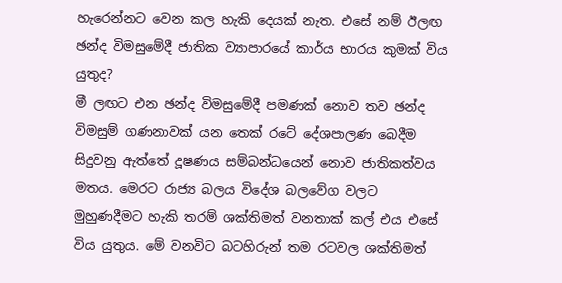හැරෙන්නට වෙන කල හැකි දෙයක් නැත. එසේ නම් ඊලඟ ඡන්ද විමසුමේදී ජාතික ව්‍යාපාරයේ කාර්ය භාරය කුමක් විය යුතුද?
මී ලඟට එන ඡන්ද විමසුමේදී පමණක් නොව තව ඡන්ද විමසුම් ගණනාවක් යන තෙක් රටේ දේශපාලණ බෙදීම සිදුවනු ඇත්තේ දූෂණය සම්බන්ධයෙන් නොව ජාතිකත්වය මතය. මෙරට රාජ්‍ය බලය විදේශ බලවේග වලට මුහුණදීමට හැකි තරම් ශක්තිමත් වනතාක් කල් එය එසේ විය යුතුය. මේ වනවිට බටහිරුන් තම රටවල ශක්තිමත්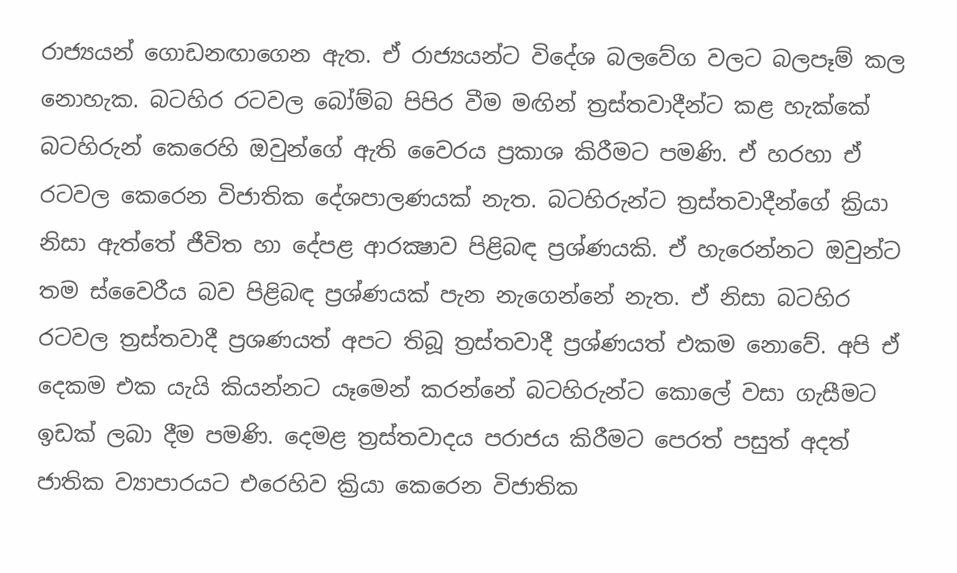රාජ්‍යයන් ගොඩනඟාගෙන ඇත. ඒ රාජ්‍යයන්ට විදේශ බලවේග වලට බලපෑම් කල නොහැක. බටහිර රටවල බෝම්බ පිපිර වීම මඟින් ත්‍රස්තවාදීන්ට කළ හැක්කේ බටහිරුන් කෙරෙහි ඔවුන්ගේ ඇති වෛරය ප්‍රකාශ කිරීමට පමණි. ඒ හරහා ඒ රටවල කෙරෙන විජාතික දේශපාලණයක් නැත. බටහිරුන්ට ත්‍රස්තවාදීන්ගේ ක්‍රියා නිසා ඇත්තේ ජීවිත හා දේපළ ආරක්‍ෂාව පිළිබඳ ප්‍රශ්ණයකි. ඒ හැරෙන්නට ඔවුන්ට තම ස්වෛරීය බව පිළිබඳ ප්‍රශ්ණයක් පැන නැගෙන්නේ නැත. ඒ නිසා බටහිර රටවල ත්‍රස්තවාදී ප්‍රශණයත් අපට තිබූ ත්‍රස්තවාදී ප්‍රශ්ණයත් එකම නොවේ. අපි ඒ දෙකම එක යැයි කියන්නට යෑමෙන් කරන්නේ බටහිරුන්ට කොලේ වසා ගැසීමට ඉඩක් ලබා දීම පමණි. දෙමළ ත්‍රස්තවාදය පරාජය කිරීමට පෙරත් පසුත් අදත් ජාතික ව්‍යාපාරයට එරෙහිව ක්‍රියා කෙරෙන විජාතික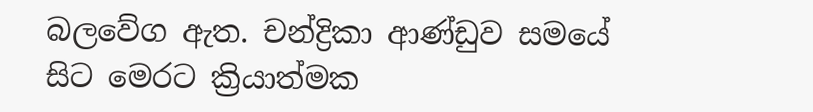බලවේග ඇත. චන්ද්‍රිකා ආණ්ඩුව සමයේ සිට මෙරට ක්‍රියාත්මක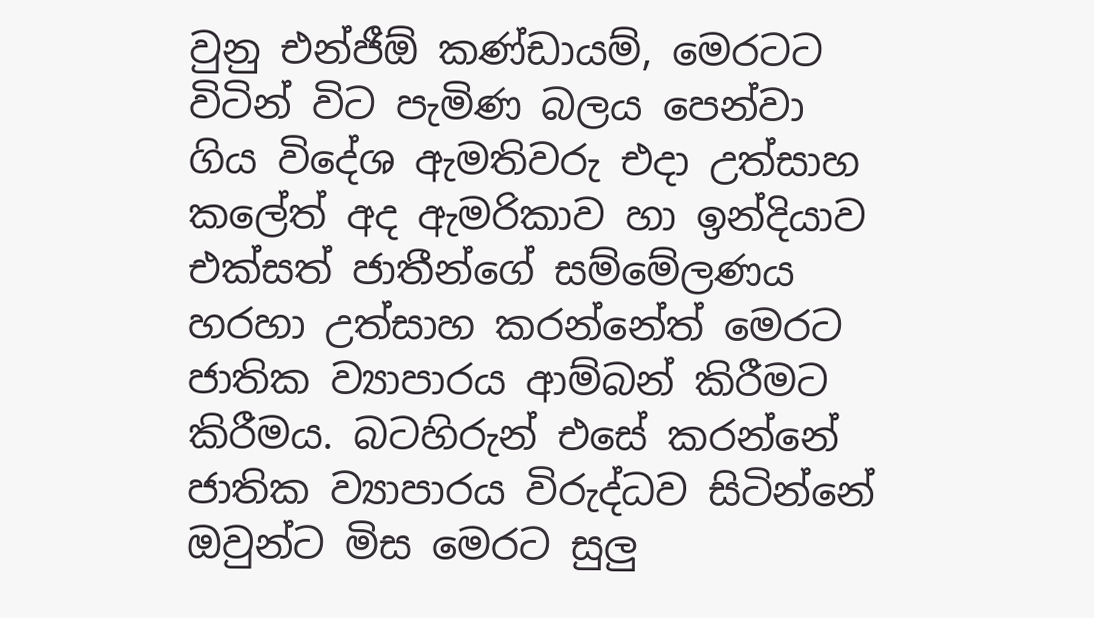වුනු එන්ජීඕ කණ්ඩායම්, මෙරටට විටින් විට පැමිණ බලය පෙන්වා ගිය විදේශ ඇමතිවරු එදා උත්සාහ කලේත් අද ඇමරිකාව හා ඉන්දියාව එක්සත් ජාතීන්ගේ සම්මේලණය හරහා උත්සාහ කරන්නේත් මෙරට ජාතික ව්‍යාපාරය ආම්බන් කිරීමට කිරීමය. බටහිරුන් එසේ කරන්නේ ජාතික ව්‍යාපාරය විරුද්ධව සිටින්නේ ඔවුන්ට මිස මෙරට සුලු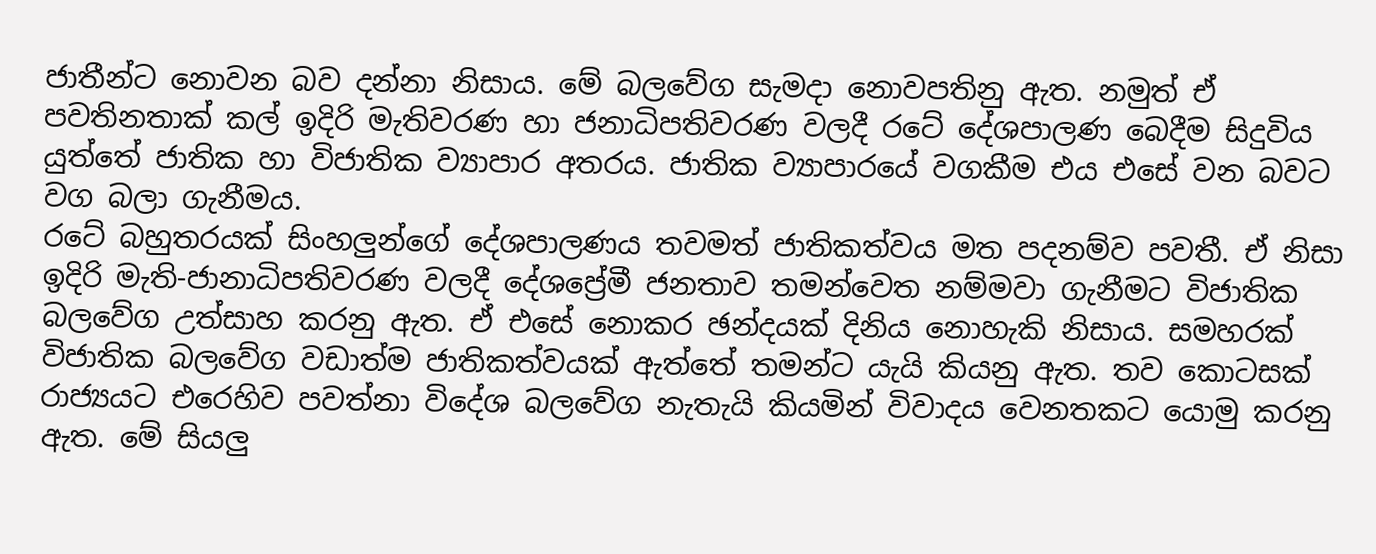ජාතීන්ට නොවන බව දන්නා නිසාය. මේ බලවේග සැමදා නොවපතිනු ඇත. නමුත් ඒ පවතිනතාක් කල් ඉදිරි මැතිවරණ හා ජනාධිපතිවරණ වලදී රටේ දේශපාලණ බෙදීම සිදුවිය යුත්තේ ජාතික හා විජාතික ව්‍යාපාර අතරය. ජාතික ව්‍යාපාරයේ වගකීම එය එසේ වන බවට වග බලා ගැනීමය.
රටේ බහුතරයක් සිංහලුන්ගේ දේශපාලණය තවමත් ජාතිකත්වය මත පදනම්ව පවතී. ඒ නිසා ඉදිරි මැති-ජානාධිපතිවරණ වලදී දේශප්‍රේමී ජනතාව තමන්වෙත නම්මවා ගැනීමට විජාතික බලවේග උත්සාහ කරනු ඇත. ඒ එසේ නොකර ඡන්දයක් දිනිය නොහැකි නිසාය. සමහරක් විජාතික බලවේග වඩාත්ම ජාතිකත්වයක් ඇත්තේ තමන්ට යැයි කියනු ඇත. තව කොටසක් රාජ්‍යයට එරෙහිව පවත්නා විදේශ බලවේග නැතැයි කියමින් විවාදය වෙනතකට යොමු කරනු ඇත. මේ සියලු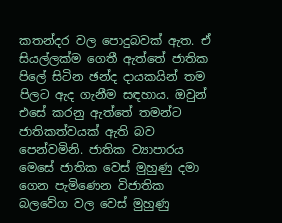කතන්දර වල පොදුබවක් ඇත. ඒ සියල්ලක්ම ගෙතී ඇත්තේ ජාතික පිලේ සිටින ඡන්ද දායකයින් තම පිලට ඇද ගැනීම සඳහාය. ඔවුන් එසේ කරනු ඇත්තේ තමන්ට ජාතිකත්වයක් ඇති බව පෙන්වමිනි. ජාතික ව්‍යාපාරය මෙසේ ජාතික වෙස් මුහුණු දමා ගෙන පැමිණෙන විජාතික බලවේග වල වෙස් මුහුණු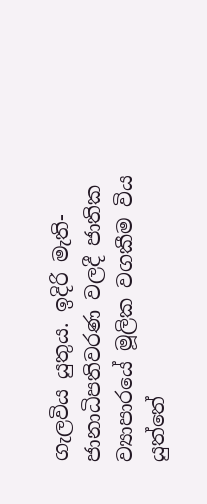ගැලවිය යුතුය. ඉදිරි මැති-ජානාධිපතිවරණ වලදී ජාතික ව්‍යාපාරයේ මූලික වගකීම විය යුත්තේ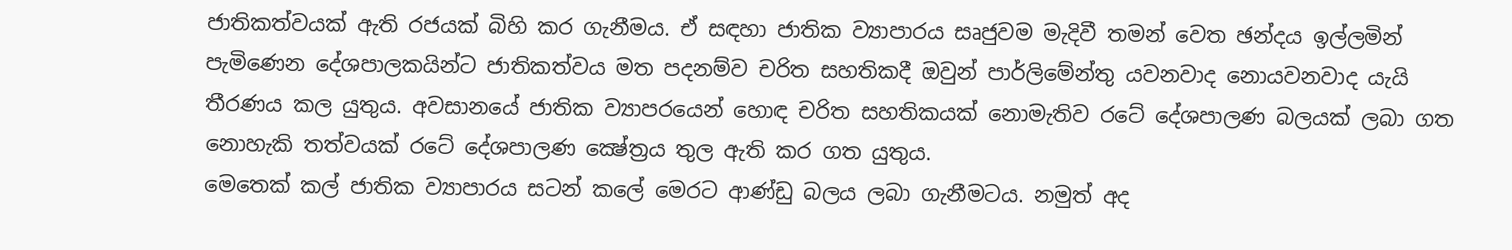ජාතිකත්වයක් ඇති රජයක් බිහි කර ගැනීමය. ඒ සඳහා ජාතික ව්‍යාපාරය සෘජුවම මැදිවී තමන් වෙත ඡන්දය ඉල්ලමින් පැමිණෙන දේශපාලකයින්ට ජාතිකත්වය මත පදනම්ව චරිත සහතිකදී ඔවුන් පාර්ලිමේන්තු යවනවාද නොයවනවාද යැයි තීරණය කල යුතුය. අවසානයේ ජාතික ව්‍යාපරයෙන් හොඳ චරිත සහතිකයක් නොමැතිව රටේ දේශපාලණ බලයක් ලබා ගත නොහැකි තත්වයක් රටේ දේශපාලණ ක්‍ෂේත්‍රය තුල ඇති කර ගත යුතුය.
මෙතෙක් කල් ජාතික ව්‍යාපාරය සටන් කලේ මෙරට ආණ්ඩු බලය ලබා ගැනීමටය. නමුත් අද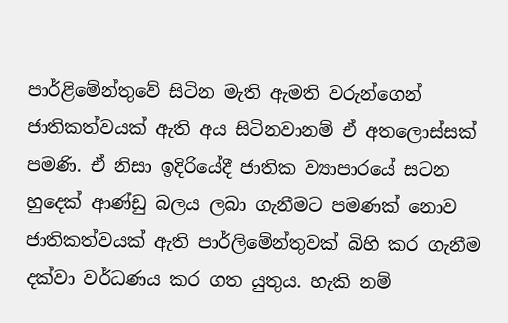පාර්ළිමේන්තුවේ සිටින මැති ඇමති වරුන්ගෙන් ජාතිකත්වයක් ඇති අය සිටිනවානම් ඒ අතලොස්සක් පමණි. ඒ නිසා ඉදිරියේදී ජාතික ව්‍යාපාරයේ සටන හුදෙක් ආණ්ඩු බලය ලබා ගැනීමට පමණක් නොව ජාතිකත්වයක් ඇති පාර්ලිමේන්තුවක් බිහි කර ගැනීම දක්වා වර්ධණය කර ගත යුතුය. හැකි නම්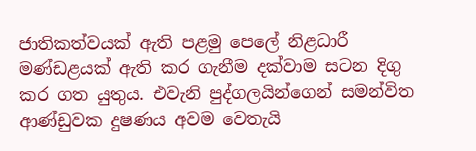ජාතිකත්වයක් ඇති පළමු පෙලේ නිළධාරී මණ්ඩළයක් ඇති කර ගැනීම දක්වාම සටන දිගු කර ගත යුතුය. එවැනි පුද්ගලයින්ගෙන් සමන්විත ආණ්ඩුවක දුෂණය අවම වෙතැයි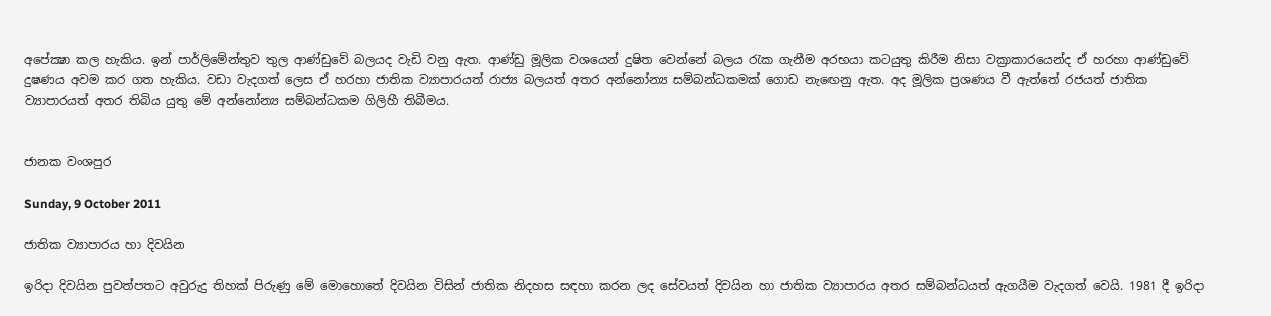අපේක්‍ෂා කල හැකිය. ඉන් පාර්ලිමේන්තුව තුල ආණ්ඩුවේ බලයද වැඩි වනු ඇත. ආණ්ඩු මූලික වශයෙන් දුෂිත වෙන්නේ බලය රැක ගැනීම අරභයා කටයුතු කිරීම නිසා වක්‍රාකාරයෙන්ද ඒ හරහා ආණ්ඩුවේ දුෂණය අවම කර ගත හැකිය. වඩා වැදගත් ලෙස ඒ හරහා ජාතික ව්‍යාපාරයත් රාජ්‍ය බලයත් අතර අන්නෝන්‍ය සම්බන්ධකමක් ගොඩ නැඟෙනු ඇත. අද මූලික ප්‍රශණය වී ඇත්තේ රජයත් ජාතික ව්‍යාපාරයත් අතර තිබිය යුතු මේ අන්නෝන්‍ය සම්බන්ධකම ගිලිහී තිබීමය.


ජානක වංශපුර

Sunday, 9 October 2011

ජාතික ව්‍යාපාරය හා දිවයින

ඉරිදා දිවයින පුවත්පතට අවුරුදු තිහක් පිරුණු මේ මොහොතේ දිවයින විසින් ජාතික නිදහස සඳහා කරන ලද සේවයත් දිවයින හා ජාතික ව්‍යාපාරය අතර සම්බන්ධයත් ඇගයීම වැදගත් වෙයි. 1981 දී ඉරිදා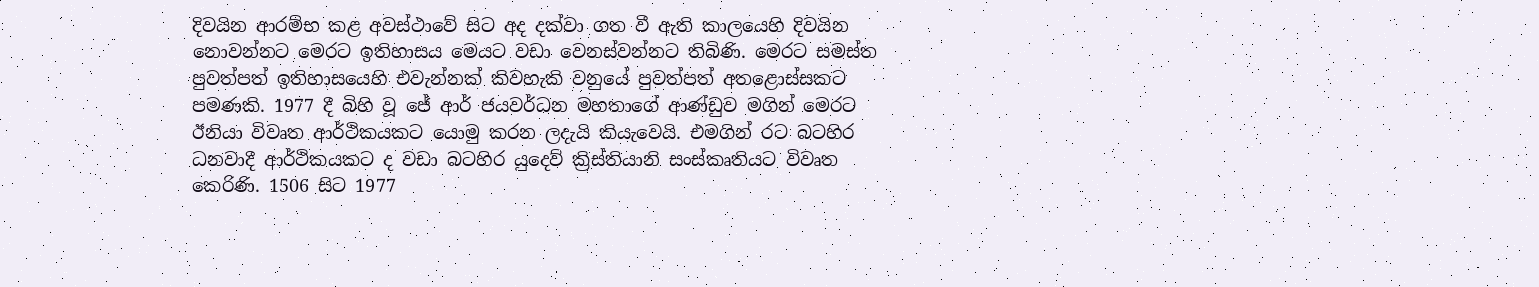දිවයින ආරම්භ කළ අවස්ථාවේ සිට අද දක්වා ගත වී ඇති කාලයෙහි දිවයින නොවන්නට මෙරට ඉතිහාසය මෙයට වඩා වෙනස්වන්නට තිබිණි. මෙරට සමස්ත පුවත්පත් ඉතිහාසයෙහි එවැන්නක් කිවහැකි වනුයේ පුවත්පත් අතළොස්සකට පමණකි. 1977 දී බිහි වූ ජේ ආර් ජයවර්ධන මහතාගේ ආණ්ඩුව මගින් මෙරට ඊනියා විවෘත ආර්ථිකයකට යොමු කරන ලදැයි කියැවෙයි. එමගින් රට බටහිර ධනවාදී ආර්ථිකයකට ද වඩා බටහිර යුදෙව් ක්‍රිස්තියානි සංස්කෘතියට විවෘත කෙරිණි. 1506 සිට 1977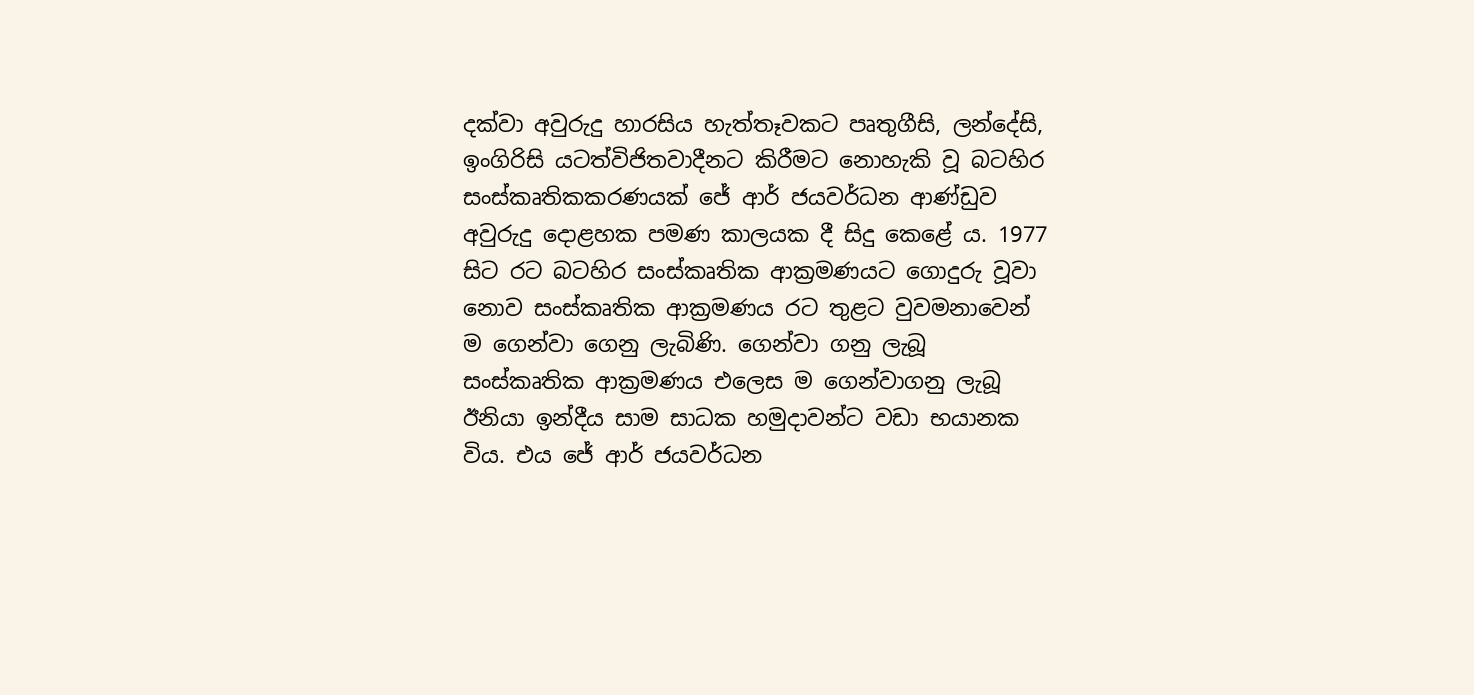දක්වා අවුරුදු හාරසිය හැත්තෑවකට පෘතුගීසි, ලන්දේසි, ඉංගිරිසි යටත්විජිතවාදීනට කිරීමට නොහැකි වූ බටහිර සංස්කෘතිකකරණයක් ජේ ආර් ජයවර්ධන ආණ්ඩුව අවුරුදු දොළහක පමණ කාලයක දී සිදු කෙළේ ය. 1977 සිට රට බටහිර සංස්කෘතික ආක්‍රමණයට ගොදුරු වූවා නොව සංස්කෘතික ආක්‍රමණය රට තුළට වුවමනාවෙන් ම ගෙන්වා ගෙනු ලැබිණි. ගෙන්වා ගනු ලැබූ සංස්කෘතික ආක්‍රමණය එලෙස ම ගෙන්වාගනු ලැබූ ඊනියා ඉන්දීය සාම සාධක හමුදාවන්ට වඩා භයානක විය. එය ජේ ආර් ජයවර්ධන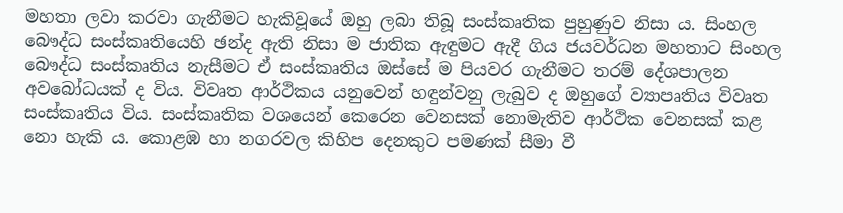මහතා ලවා කරවා ගැනීමට හැකිවූයේ ඔහු ලබා තිබූ සංස්කෘතික පුහුණුව නිසා ය. සිංහල බෞද්ධ සංස්කෘතියෙහි ඡන්ද ඇති නිසා ම ජාතික ඇඳුමට ඇදී ගිය ජයවර්ධන මහතාට සිංහල බෞද්ධ සංස්කෘතිය නැසීමට ඒ සංස්කෘතිය ඔස්සේ ම පියවර ගැනීමට තරම් දේශපාලන අවබෝධයක් ද විය. විවෘත ආර්ථිකය යනුවෙන් හඳුන්වනු ලැබුව ද ඔහුගේ ව්‍යාපෘතිය විවෘත සංස්කෘතිය විය. සංස්කෘතික වශයෙන් කෙරෙන වෙනසක් නොමැතිව ආර්ථික වෙනසක් කළ නො හැකි ය. කොළඹ හා නගරවල කිහිප දෙනකුට පමණක් සීමා වී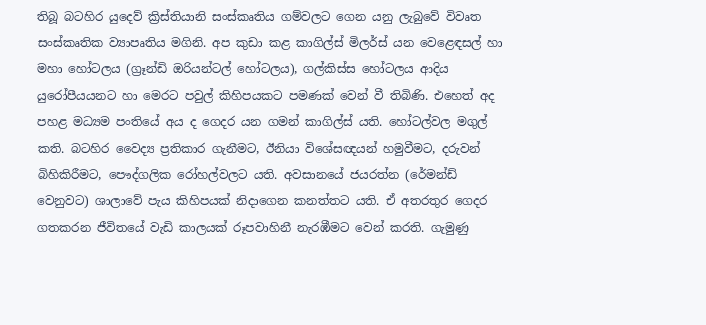තිබූ බටහිර යුදෙව් ක්‍රිස්තියානි සංස්කෘතිය ගම්වලට ගෙන යනු ලැබුවේ විවෘත සංස්කෘතික ව්‍යාපෘතිය මගිනි. අප කුඩා කළ කාගිල්ස් මිලර්ස් යන වෙළෙඳසල් හා මහා හෝටලය (ග්‍රෑන්ඩි ඔරියන්ටල් හෝටලය), ගල්කිස්ස හෝටලය ආදිය යුරෝපීයයනට හා මෙරට පවුල් කිහිපයකට පමණක් වෙන් වී තිබිණි. එහෙත් අද පහළ මධ්‍යම පංතියේ අය ද ගෙදර යන ගමන් කාගිල්ස් යති. හෝටල්වල මගුල් කති. බටහිර වෛද්‍ය ප්‍රතිකාර ගැනීමට, ඊනියා විශේසඥයන් හමුවීමට, දරුවන් බිහිකිරීමට, පෞද්ගලික රෝහල්වලට යති. අවසානයේ ජයරත්න (රේමන්ඩ් වෙනුවට) ශාලාවේ පැය කිහිපයක් නිදාගෙන කනත්තට යති. ඒ අතරතුර ගෙදර ගතකරන ජීවිතයේ වැඩි කාලයක් රූපවාහිනී නැරඹීමට වෙන් කරති. ගැමුණු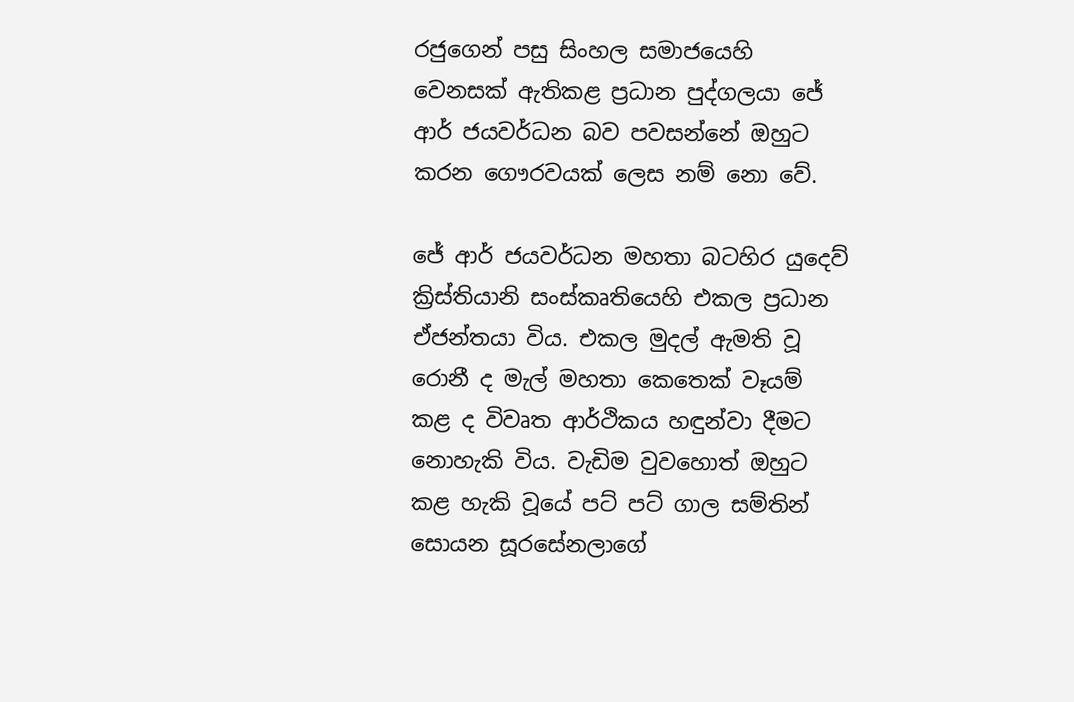රජුගෙන් පසු සිංහල සමාජයෙහි වෙනසක් ඇතිකළ ප්‍රධාන පුද්ගලයා ජේ ආර් ජයවර්ධන බව පවසන්නේ ඔහුට කරන ගෞරවයක් ලෙස නම් නො වේ.

ජේ ආර් ජයවර්ධන මහතා බටහිර යුදෙව් ක්‍රිස්තියානි සංස්කෘතියෙහි එකල ප්‍රධාන ඒජන්තයා විය. එකල මුදල් ඇමති වූ රොනී ද මැල් මහතා කෙතෙක් වෑයම් කළ ද විවෘත ආර්ථිකය හඳුන්වා දීමට නොහැකි විය. වැඩිම වුවහොත් ඔහුට කළ හැකි වූයේ පට් පට් ගාල සම්තින් සොයන සූරසේනලාගේ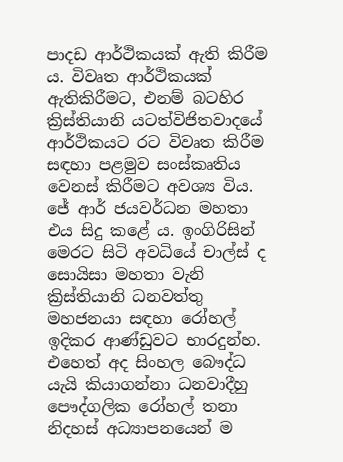පාදඩ ආර්ථිකයක් ඇති කිරීම ය. විවෘත ආර්ථිකයක් ඇතිකිරීමට, එනම් බටහිර ක්‍රිස්තියානි යටත්විජිතවාදයේ ආර්ථිකයට රට විවෘත කිරීම සඳහා පළමුව සංස්කෘතිය වෙනස් කිරීමට අවශ්‍ය විය. ජේ ආර් ජයවර්ධන මහතා එය සිදු කළේ ය. ඉංගිරිසින් මෙරට සිටි අවධියේ චාල්ස් ද සොයිසා මහතා වැනි ක්‍රිස්තියානි ධනවත්තු මහජනයා සඳහා රෝහල් ඉදිකර ආණ්ඩුවට භාරදුන්හ. එහෙත් අද සිංහල බෞද්ධ යැයි කියාගන්නා ධනවාදීහු පෞද්ගලික රෝහල් තනා නිදහස් අධ්‍යාපනයෙන් ම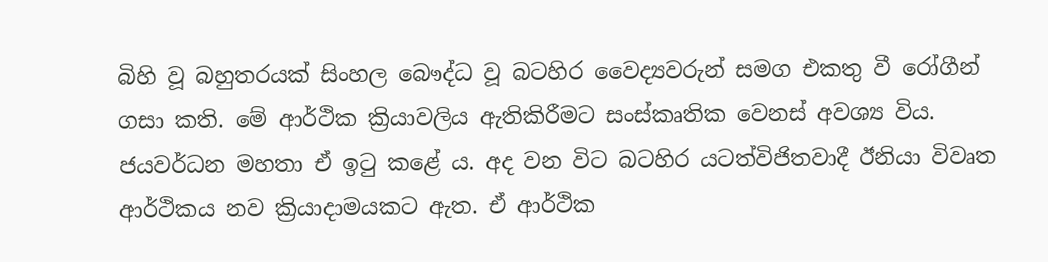බිහි වූ බහුතරයක් සිංහල බෞද්ධ වූ බටහිර වෛද්‍යවරුන් සමග එකතු වී රෝගීන් ගසා කති. මේ ආර්ථික ක්‍රියාවලිය ඇතිකිරීමට සංස්කෘතික වෙනස් අවශ්‍ය විය. ජයවර්ධන මහතා ඒ ඉටු කළේ ය. අද වන විට බටහිර යටත්විජිතවාදී ඊනියා විවෘත ආර්ථිකය නව ක්‍රියාදාමයකට ඇත. ඒ ආර්ථික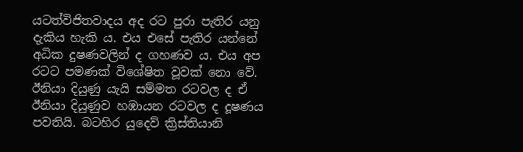යටත්විජිතවාදය අද රට පුරා පැතිර යනු දැකිය හැකි ය. එය එසේ පැතිර යන්නේ අධික දුෂණවලින් ද ගහණව ය. එය අප රටට පමණක් විශේෂිත වූවක් නො වේ. ඊනියා දියුණු යැයි සම්මත රටවල ද ඒ ඊනියා දියුණුව හඹායන රටවල ද දූෂණය පවතියි. බටහිර යුදෙව් ක්‍රිස්තියානි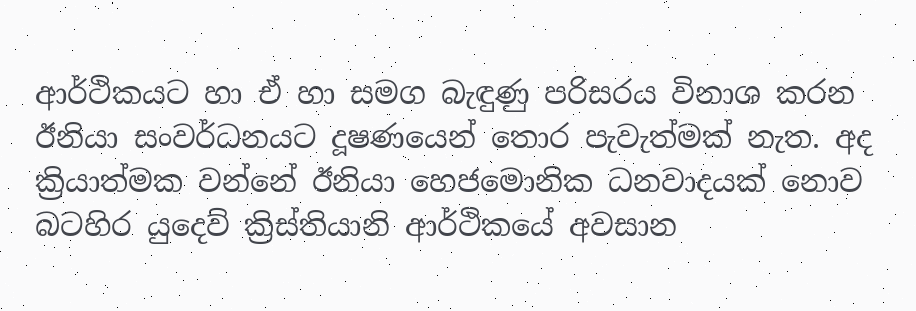ආර්ථිකයට හා ඒ හා සමග බැඳුණු පරිසරය විනාශ කරන ඊනියා සංවර්ධනයට දූෂණයෙන් තොර පැවැත්මක් නැත. අද ක්‍රියාත්මක වන්නේ ඊනියා හෙජමොනික ධනවාදයක් නොව බටහිර යුදෙව් ක්‍රිස්තියානි ආර්ථිකයේ අවසාන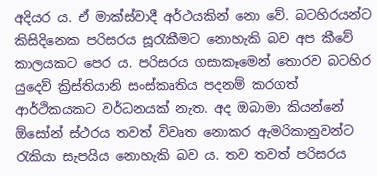අදියර ය. ඒ මාක්ස්වාදී අර්ථයකින් නො වේ. බටහිරයන්ට කිසිදිනෙක පරිසරය සූරැකීමට නොහැකි බව අප කීවේ කාලයකට පෙර ය. පරිසරය ගසාකෑමෙන් තොරව බටහිර යුදෙව් ක්‍රිස්තියානි සංස්කෘතිය පදනම් කරගත් ආර්ථිකයකට වර්ධනයක් නැත. අද ඔබාමා කියන්නේ ඕසෝන් ස්ථරය තවත් විවෘත නොකර ඇමරිකානුවන්ට රැකියා සැපයිය නොහැකි බව ය. තව තවත් පරිසරය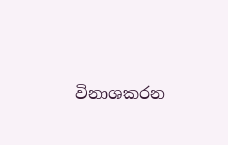විනාශකරන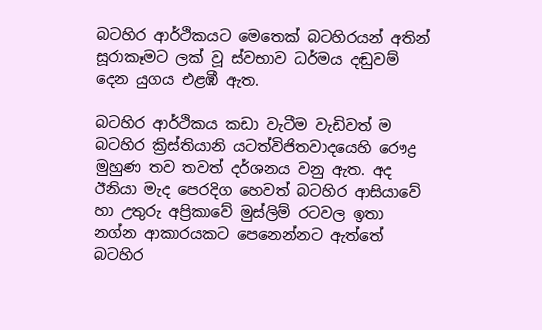බටහිර ආර්ථිකයට මෙතෙක් බටහිරයන් අතින් සූරාකෑමට ලක් වූ ස්වභාව ධර්මය දඬුවම් දෙන යුගය එළඹී ඇත.

බටහිර ආර්ථිකය කඩා වැටීම වැඩිවත් ම බටහිර ක්‍රිස්තියානි යටත්විජිතවාදයෙහි රෞද්‍ර මුහුණ තව තවත් දර්ශනය වනු ඇත. අද ඊනියා මැද පෙරදිග හෙවත් බටහිර ආසියාවේ හා උතුරු අප්‍රිකාවේ මුස්ලිම් රටවල ඉතා නග්න ආකාරයකට පෙනෙන්නට ඇත්තේ බටහිර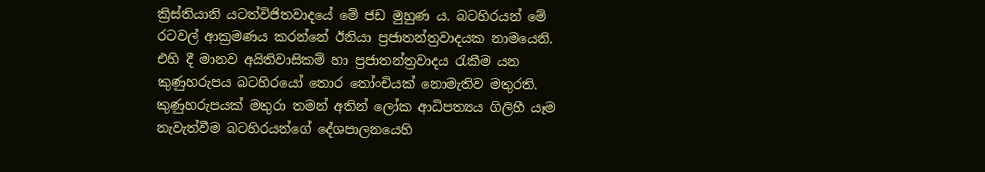ක්‍රිස්තියානි යටත්විජිතවාදයේ මේ ජඩ මුහුණ ය. බටහිරයන් මේ රටවල් ආක්‍රමණය කරන්නේ ඊනියා ප්‍රජාතන්ත්‍රවාදයක නාමයෙනි. එහි දී මානව අයිතිවාසිකම් හා ප්‍රජාතන්ත්‍රවාදය රැකීම යන කුණුහරුපය බටහිරයෝ තොර තෝංචියක් නොමැතිව මතුරති. කුණුහරුපයක් මතුරා තමන් අතින් ලෝක ආධිපත්‍යය ගිලිහී යෑම නැවැත්වීම බටහිරයන්ගේ දේශපාලනයෙහි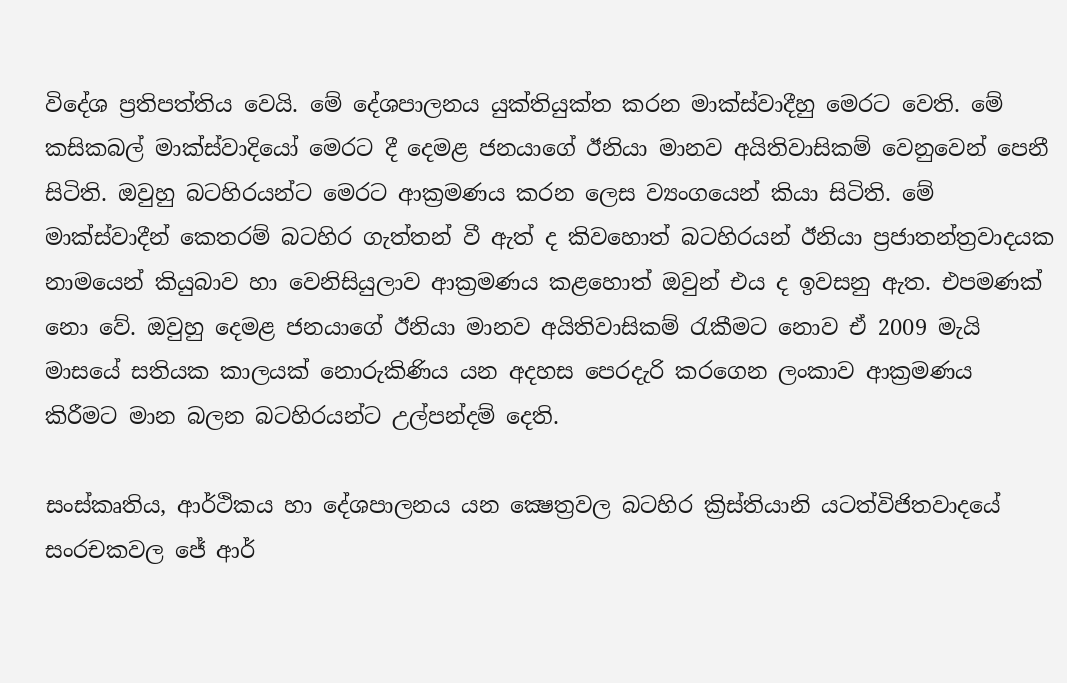විදේශ ප්‍රතිපත්තිය වෙයි. මේ දේශපාලනය යුක්තියුක්ත කරන මාක්ස්වාදීහු මෙරට වෙති. මේ කසිකබල් මාක්ස්වාදියෝ මෙරට දී දෙමළ ජනයාගේ ඊනියා මානව අයිතිවාසිකම් වෙනුවෙන් පෙනී සිටිති. ඔවුහු බටහිරයන්ට මෙරට ආක්‍රමණය කරන ලෙස ව්‍යංගයෙන් කියා සිටිති. මේ මාක්ස්වාදීන් කෙතරම් බටහිර ගැත්තන් වී ඇත් ද කිවහොත් බටහිරයන් ඊනියා ප්‍රජාතන්ත්‍රවාදයක නාමයෙන් කියුබාව හා වෙනිසියුලාව ආක්‍රමණය කළහොත් ඔවුන් එය ද ඉවසනු ඇත. එපමණක් නො වේ. ඔවුහු දෙමළ ජනයාගේ ඊනියා මානව අයිතිවාසිකම් රැකීමට නොව ඒ 2009 මැයි මාසයේ සතියක කාලයක් නොරුකිණිය යන අදහස පෙරදැරි කරගෙන ලංකාව ආක්‍රමණය කිරීමට මාන බලන බටහිරයන්ට උල්පන්දම් දෙති.

සංස්කෘතිය, ආර්ථිකය හා දේශපාලනය යන ක්‍ෂෙත්‍රවල බටහිර ක්‍රිස්තියානි යටත්විජිතවාදයේ සංරචකවල ජේ ආර්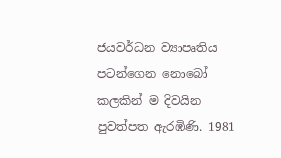ජයවර්ධන ව්‍යාපෘතිය පටන්ගෙන නොබෝ කලකින් ම දිවයින පුවත්පත ඇරඹිණි. 1981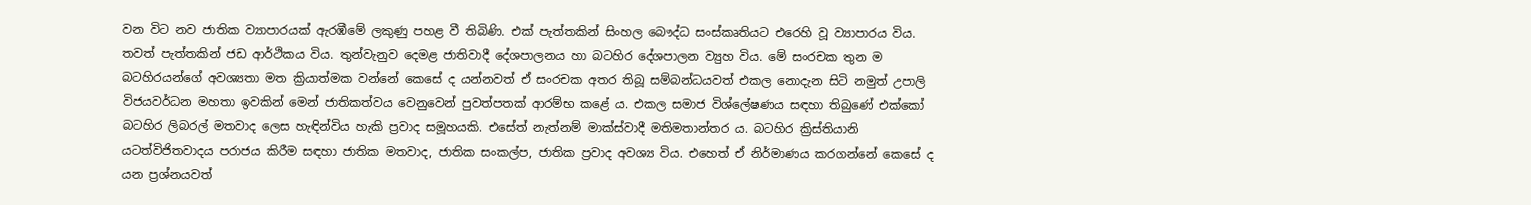වන විට නව ජාතික ව්‍යාපාරයක් ඇරඹීමේ ලකුණු පහළ වී තිබිණි. එක් පැත්තකින් සිංහල බෞද්ධ සංස්කෘතියට එරෙහි වූ ව්‍යාපාරය විය. තවත් පැත්තකින් ජඩ ආර්ථිකය විය. තුන්වැනුව දෙමළ ජාතිවාදී දේශපාලනය හා බටහිර දේශපාලන ව්‍යුහ විය. මේ සංරචක තුන ම බටහිරයන්ගේ අවශ්‍යතා මත ක්‍රියාත්මක වන්නේ කෙසේ ද යන්නවත් ඒ සංරචක අතර තිබූ සම්බන්ධයවත් එකල නොදැන සිටි නමුත් උපාලි විජයවර්ධන මහතා ඉවකින් මෙන් ජාතිකත්වය වෙනුවෙන් පුවත්පතක් ආරම්භ කළේ ය. එකල සමාජ විශ්ලේෂණය සඳහා තිබුණේ එක්කෝ බටහිර ලිබරල් මතවාද ලෙස හැඳින්විය හැකි ප්‍රවාද සමූහයකි. එසේත් නැත්නම් මාක්ස්වාදී මතිමතාන්තර ය. බටහිර ක්‍රිස්තියානි යටත්විජිතවාදය පරාජය කිරීම සඳහා ජාතික මතවාද, ජාතික සංකල්ප, ජාතික ප්‍රවාද අවශ්‍ය විය. එහෙත් ඒ නිර්මාණය කරගන්නේ කෙසේ ද යන ප්‍රශ්නයවත්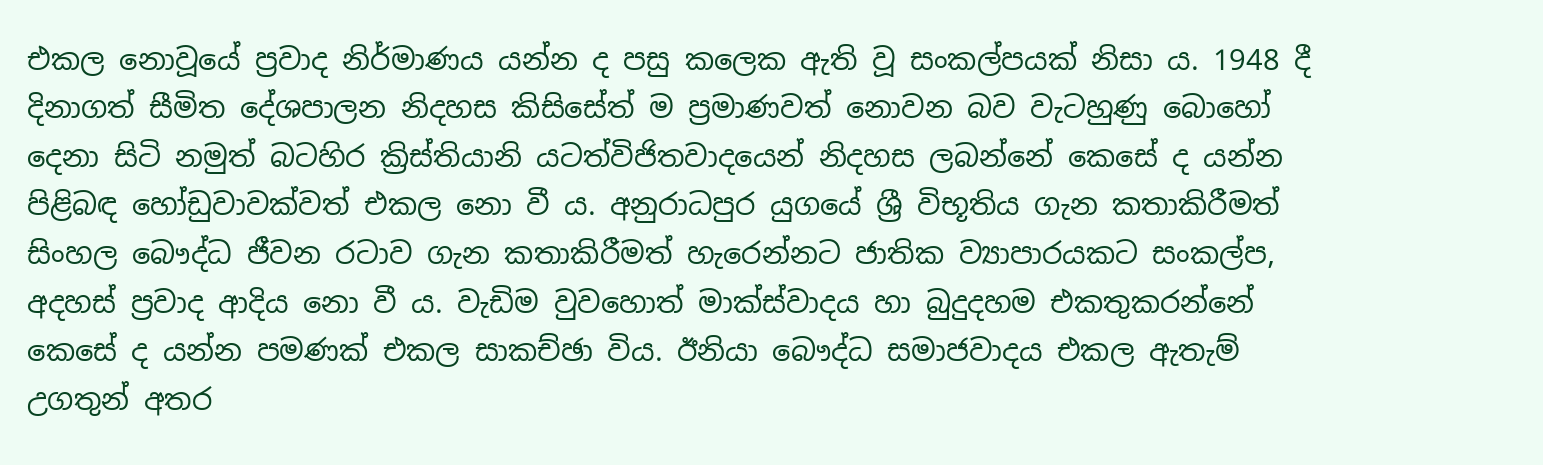එකල නොවූයේ ප්‍රවාද නිර්මාණය යන්න ද පසු කලෙක ඇති වූ සංකල්පයක් නිසා ය. 1948 දී දිනාගත් සීමිත දේශපාලන නිදහස කිසිසේත් ම ප්‍රමාණවත් නොවන බව වැටහුණු බොහෝ දෙනා සිටි නමුත් බටහිර ක්‍රිස්තියානි යටත්විජිතවාදයෙන් නිදහස ලබන්නේ කෙසේ ද යන්න පිළිබඳ හෝඩුවාවක්වත් එකල නො වී ය. අනුරාධපුර යුගයේ ශ්‍රී විභූතිය ගැන කතාකිරීමත් සිංහල බෞද්ධ ජීවන රටාව ගැන කතාකිරීමත් හැරෙන්නට ජාතික ව්‍යාපාරයකට සංකල්ප, අදහස් ප්‍රවාද ආදිය නො වී ය. වැඩිම වුවහොත් මාක්ස්වාදය හා බුදුදහම එකතුකරන්නේ කෙසේ ද යන්න පමණක් එකල සාකච්ඡා විය. ඊනියා බෞද්ධ සමාජවාදය එකල ඇතැම් උගතුන් අතර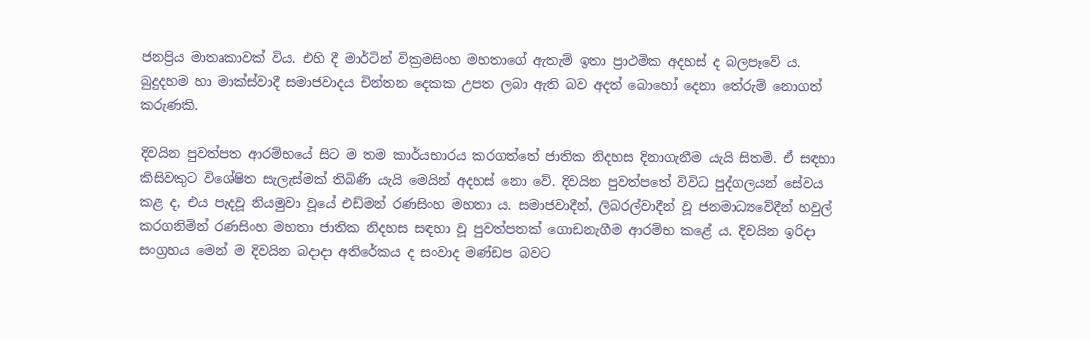ජනප්‍රිය මාතෘකාවක් විය. එහි දී මාර්ටින් වික්‍රමසිංහ මහතාගේ ඇතැම් ඉතා ප්‍රාථමික අදහස් ද බලපෑවේ ය. බුදුදහම හා මාක්ස්වාදී සමාජවාදය චින්තන දෙකක උපත ලබා ඇති බව අදත් බොහෝ දෙනා තේරුම් නොගත් කරුණකි.

දිවයින පුවත්පත ආරම්භයේ සිට ම තම කාර්යභාරය කරගත්තේ ජාතික නිදහස දිනාගැනීම යැයි සිතමි. ඒ සඳහා කිසිවකුට විශේෂිත සැලැස්මක් තිබිණි යැයි මෙයින් අදහස් නො වේ. දිවයින පුවත්පතේ විවිධ පුද්ගලයන් සේවය කළ ද, එය පැදවූ නියමුවා වූයේ එඩ්මන් රණසිංහ මහතා ය. සමාජවාදීන්, ලිබරල්වාදීන් වූ ජනමාධ්‍යවේදීන් හවුල් කරගනිමින් රණසිංහ මහතා ජාතික නිදහස සඳහා වූ පුවත්පතක් ගොඩනැගීම ආරම්භ කළේ ය. දිවයින ඉරිදා සංග්‍රහය මෙන් ම දිවයින බදාදා අතිරේකය ද සංවාද මණ්ඩප බවට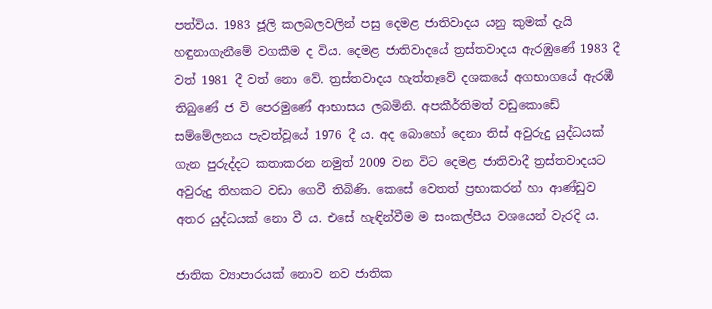පත්විය. 1983 ජූලි කලබලවලින් පසු දෙමළ ජාතිවාදය යනු කුමක් දැයි හඳුනාගැනීමේ වගකීම ද විය. දෙමළ ජාතිවාදයේ ත්‍රස්තවාදය ඇරඹුණේ 1983 දී වත් 1981 දී වත් නො වේ. ත්‍රස්තවාදය හැත්තෑවේ දශකයේ අගභාගයේ ඇරඹී තිබුණේ ජ වි පෙරමුණේ ආභාසය ලබමිනි. අපකීර්තිමත් වඩුකොඩේ සම්මේලනය පැවත්වූයේ 1976 දී ය. අද බොහෝ දෙනා තිස් අවුරුදු යුද්ධයක් ගැන පුරුද්දට කතාකරන නමුත් 2009 වන විට දෙමළ ජාතිවාදී ත්‍රස්තවාදයට අවුරුදු තිහකට වඩා ගෙවී තිබිණි. කෙසේ වෙතත් ප්‍රභාකරන් හා ආණ්ඩුව අතර යුද්ධයක් නො වී ය. එසේ හැඳින්වීම ම සංකල්පීය වශයෙන් වැරදි ය.

ජාතික ව්‍යාපාරයක් නොව නව ජාතික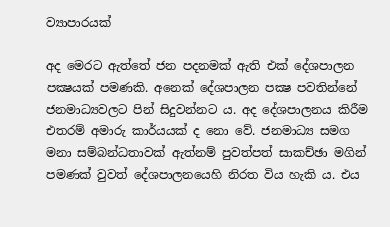ව්‍යාපාරයක්

අද මෙරට ඇත්තේ ජන පදනමක් ඇති එක් දේශපාලන පක්‍ෂයක් පමණකි. අනෙක් දේශපාලන පක්‍ෂ පවතින්නේ ජනමාධ්‍යවලට පින් සිදුවන්නට ය. අද දේශපාලනය කිරීම එතරම් අමාරු කාර්යයක් ද නො වේ. ජනමාධ්‍ය සමග මනා සම්බන්ධතාවක් ඇත්නම් පුවත්පත් සාකච්ඡා මගින් පමණක් වුවත් දේශපාලනයෙහි නිරත විය හැකි ය. එය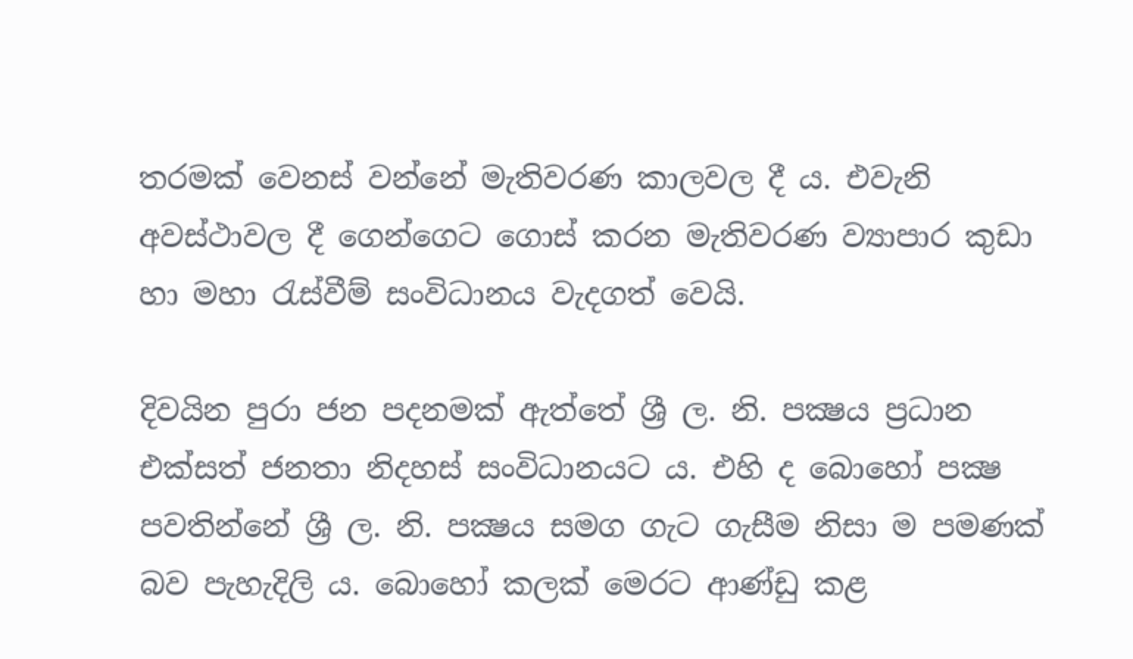තරමක් වෙනස් වන්නේ මැතිවරණ කාලවල දී ය. එවැනි අවස්ථාවල දී ගෙන්ගෙට ගොස් කරන මැතිවරණ ව්‍යාපාර කුඩා හා මහා රැස්වීම් සංවිධානය වැදගත් වෙයි.

දිවයින පුරා ජන පදනමක් ඇත්තේ ශ්‍රී ල. නි. පක්‍ෂය ප්‍රධාන එක්සත් ජනතා නිදහස් සංවිධානයට ය. එහි ද බොහෝ පක්‍ෂ පවතින්නේ ශ්‍රී ල. නි. පක්‍ෂය සමග ගැට ගැසීම නිසා ම පමණක් බව පැහැදිලි ය. බොහෝ කලක් මෙරට ආණ්ඩු කළ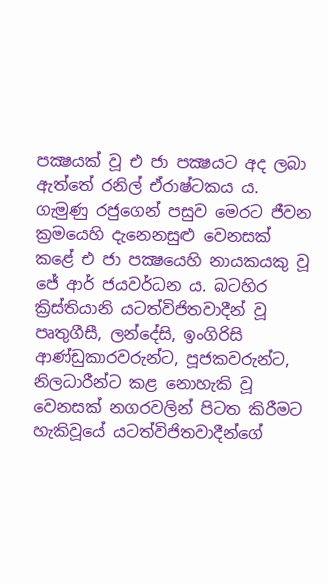පක්‍ෂයක් වූ එ ජා පක්‍ෂයට අද ලබා ඇත්තේ රනිල් ඒරාෂ්ටකය ය. ගැමුණු රජුගෙන් පසුව මෙරට ජීවන ක්‍රමයෙහි දැනෙනසුළු වෙනසක් කළේ එ ජා පක්‍ෂයෙහි නායකයකු වූ ජේ ආර් ජයවර්ධන ය. බටහිර ක්‍රිස්තියානි යටත්විජිතවාදීන් වූ පෘතුගීසී, ලන්දේසි, ඉංගිරිසි ආණ්ඩුකාරවරුන්ට, පූජකවරුන්ට, නිලධාරීන්ට කළ නොහැකි වූ වෙනසක් නගරවලින් පිටත කිරීමට හැකිවූයේ යටත්විජිතවාදීන්ගේ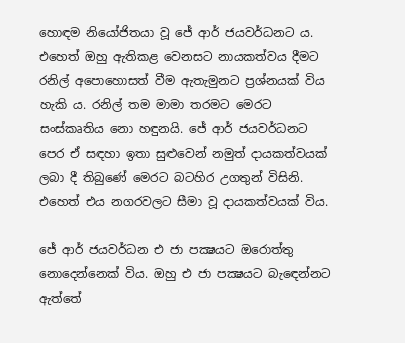හොඳම නියෝජිතයා වූ ජේ ආර් ජයවර්ධනට ය. එහෙත් ඔහු ඇතිකළ වෙනසට නායකත්වය දීමට රනිල් අපොහොසත් වීම ඇතැමුනට ප්‍රශ්නයක් විය හැකි ය. රනිල් තම මාමා තරමට මෙරට සංස්කෘතිය නො හඳුනයි. ජේ ආර් ජයවර්ධනට පෙර ඒ සඳහා ඉතා සුළුවෙන් නමුත් දායකත්වයක් ලබා දී තිබුණේ මෙරට බටහිර උගතුන් විසිනි. එහෙත් එය නගරවලට සීමා වූ දායකත්වයක් විය.

ජේ ආර් ජයවර්ධන එ ජා පක්‍ෂයට ඔරොත්තු නොදෙන්නෙක් විය. ඔහු එ ජා පක්‍ෂයට බැඳෙන්නට ඇත්තේ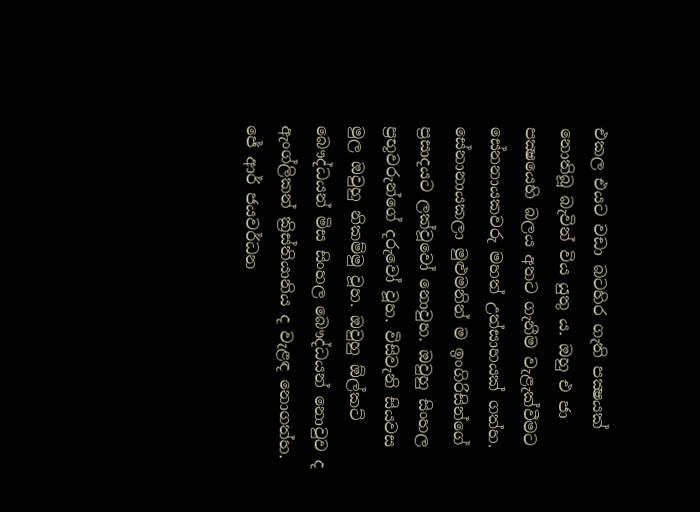එකල එයට වඩා බටහිර ගැති පක්‍ෂයක් නොතිබූ බැවින් විය යුතු ය. ඔහු එ ජා පක්‍ෂයෙහි බලය අතට ගැනීම වැළැක්වීමට සේනනායකවරු මහත් උත්සාහයක් ගත්හ. සේනානායකලා මුළුමනින් ම ඉංගිරිසින්ගේ ප්‍රසාදයට ලක්වූවෝ නොවුහ. ඔවුහු සිංහල ප්‍රභූවරුන්ගේ දරුවෝ වූහ. විසිවැනි සියවස මුල ඔවුහු නිකම්මු වූහ. ඔවුහු ඕල්කට් බෞද්ධයන් මිස සිංහල බෞද්ධයන් නොවුව ද ඇංග්ලිකන් ක්‍රිස්තියානිය ද වැළඳ නොගත්හ. ජේ ආර් ජයවර්ධන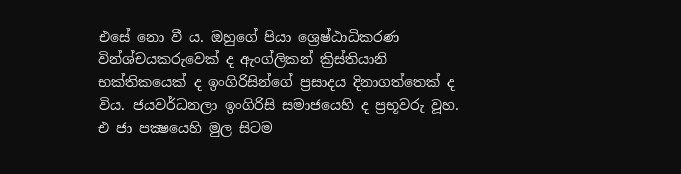එසේ නො වී ය. ඔහුගේ පියා ශ්‍රෙෂ්ඨාධිකරණ වින්ශ්චයකරුවෙක් ද ඇංග්ලිකන් ක්‍රිස්තියානි භක්තිකයෙක් ද ඉංගිරිසින්ගේ ප්‍රසාදය දිනාගත්තෙක් ද විය. ජයවර්ධනලා ඉංගිරිසි සමාජයෙහි ද ප්‍රභූවරු වූහ. එ ජා පක්‍ෂයෙහි මුල සිටම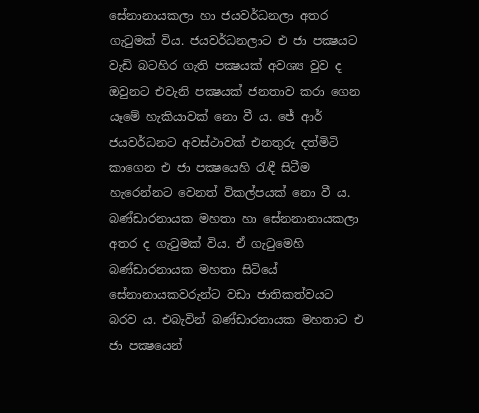සේනානායකලා හා ජයවර්ධනලා අතර ගැටුමක් විය. ජයවර්ධනලාට එ ජා පක්‍ෂයට වැඩි බටහිර ගැති පක්‍ෂයක් අවශ්‍ය වුව ද ඔවුනට එවැනි පක්‍ෂයක් ජනතාව කරා ගෙන යෑමේ හැකියාවක් නො වී ය. ජේ ආර් ජයවර්ධනට අවස්ථාවක් එනතුරු දත්මිටි කාගෙන එ ජා පක්‍ෂයෙහි රැඳී සිටීම හැරෙන්නට වෙනත් විකල්පයක් නො වී ය. බණ්ඩාරනායක මහතා හා සේනනානායකලා අතර ද ගැටුමක් විය. ඒ ගැටුමෙහි බණ්ඩාරනායක මහතා සිටියේ සේනානායකවරුන්ට වඩා ජාතිකත්වයට බරව ය. එබැවින් බණ්ඩාරනායක මහතාට එ ජා පක්‍ෂයෙන්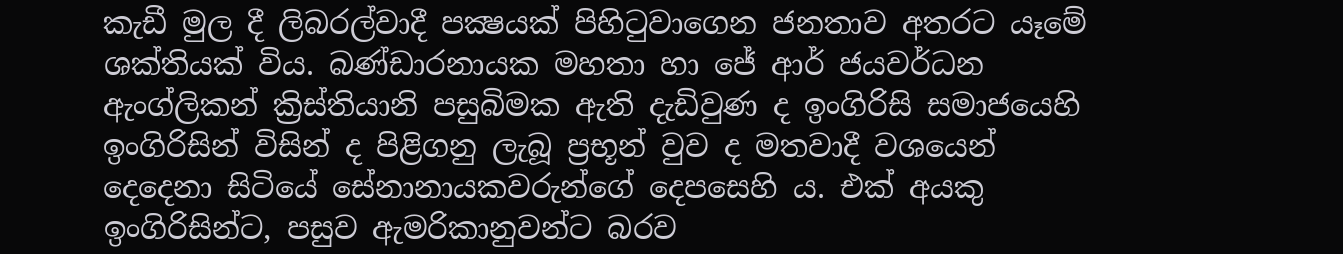කැඩී මුල දී ලිබරල්වාදී පක්‍ෂයක් පිහිටුවාගෙන ජනතාව අතරට යෑමේ ශක්තියක් විය. බණ්ඩාරනායක මහතා හා ජේ ආර් ජයවර්ධන ඇංග්ලිකන් ක්‍රිස්තියානි පසුබිමක ඇති දැඩිවුණ ද ඉංගිරිසි සමාජයෙහි ඉංගිරිසින් විසින් ද පිළිගනු ලැබූ ප්‍රභූන් වුව ද මතවාදී වශයෙන් දෙදෙනා සිටියේ සේනානායකවරුන්ගේ දෙපසෙහි ය. එක් අයකු ඉංගිරිසින්ට, පසුව ඇමරිකානුවන්ට බරව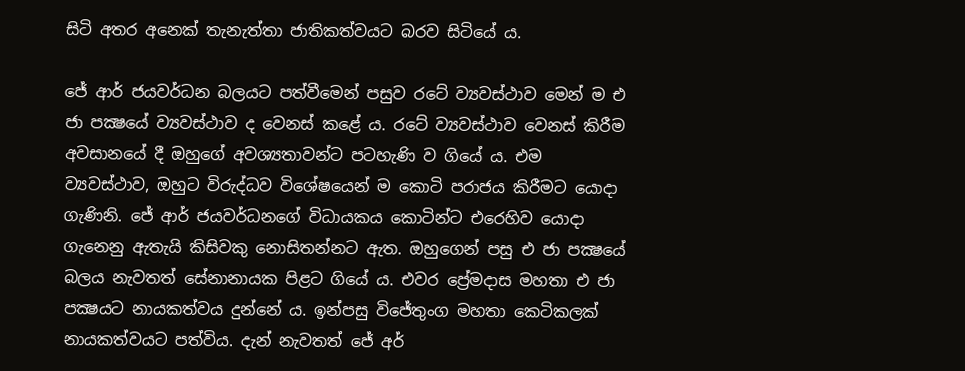සිටි අතර අනෙක් තැනැත්තා ජාතිකත්වයට බරව සිටියේ ය.

ජේ ආර් ජයවර්ධන බලයට පත්වීමෙන් පසුව රටේ ව්‍යවස්ථාව මෙන් ම එ ජා පක්‍ෂයේ ව්‍යවස්ථාව ද වෙනස් කළේ ය. රටේ ව්‍යවස්ථාව වෙනස් කිරීම අවසානයේ දී ඔහුගේ අවශ්‍යතාවන්ට පටහැණි ව ගියේ ය. එම ව්‍යවස්ථාව, ඔහුට විරුද්ධව විශේෂයෙන් ම කොටි පරාජය කිරීමට යොදා ගැණිනි. ජේ ආර් ජයවර්ධනගේ විධායකය කොටින්ට එරෙහිව යොදා ගැනෙනු ඇතැයි කිසිවකු නොසිතන්නට ඇත. ඔහුගෙන් පසු එ ජා පක්‍ෂයේ බලය නැවතත් සේනානායක පිළට ගියේ ය. එවර ප්‍රේමදාස මහතා එ ජා පක්‍ෂයට නායකත්වය දුන්නේ ය. ඉන්පසු විජේතුංග මහතා කෙටිකලක් නායකත්වයට පත්විය. දැන් නැවතත් ජේ අර්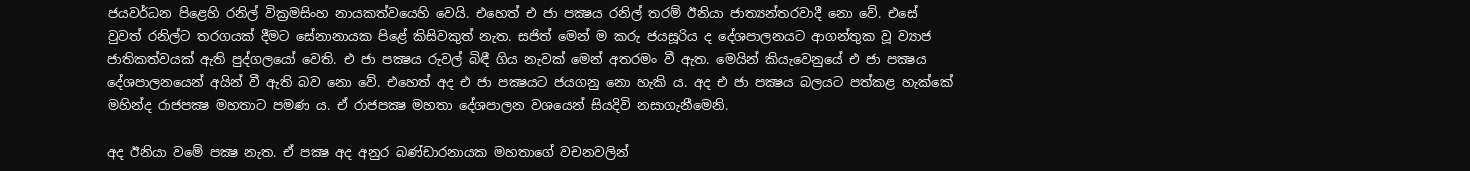ජයවර්ධන පිළෙහි රනිල් වික්‍රමසිංහ නායකත්වයෙහි වෙයි. එහෙත් එ ජා පක්‍ෂය රනිල් තරම් ඊනියා ජාත්‍යන්තරවාදී නො වේ. එසේ වුවත් රනිල්ට තරගයක් දීමට සේනානායක පිළේ කිසිවකුත් නැත. සජිත් මෙන් ම කරු ජයසූරිය ද දේශපාලනයට ආගන්තුක වූ ව්‍යාජ ජාතිකත්වයක් ඇති පුද්ගලයෝ වෙති. එ ජා පක්‍ෂය රුවල් බිඳී ගිය නැවක් මෙන් අතරමං වී ඇත. මෙයින් කියැවෙනුයේ එ ජා පක්‍ෂය දේශපාලනයෙන් අයින් වී ඇති බව නො වේ. එහෙත් අද එ ජා පක්‍ෂයට ජයගනු නො හැකි ය. අද එ ජා පක්‍ෂය බලයට පත්කළ හැක්කේ මහින්ද රාජපක්‍ෂ මහතාට පමණ ය. ඒ රාජපක්‍ෂ මහතා දේශපාලන වශයෙන් සියදිවි නසාගැනීමෙනි.

අද ඊනියා වමේ පක්‍ෂ නැත. ඒ පක්‍ෂ අද අනුර බණ්ඩාරනායක මහතාගේ වචනවලින්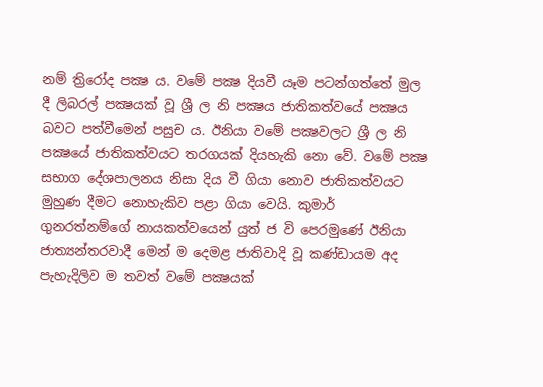නම් ත්‍රිරෝද පක්‍ෂ ය. වමේ පක්‍ෂ දියවී යෑම පටන්ගත්තේ මුල දී ලිබරල් පක්‍ෂයක් වූ ශ්‍රී ල නි පක්‍ෂය ජාතිකත්වයේ පක්‍ෂය බවට පත්වීමෙන් පසුච ය. ඊනියා වමේ පක්‍ෂවලට ශ්‍රී ල නි පක්‍ෂයේ ජාතිකත්වයට තරගයක් දියහැකි නො වේ. වමේ පක්‍ෂ සභාග දේශපාලනය නිසා දිය වී ගියා නොව ජාතිකත්වයට මුහුණ දීමට නොහැකිව පළා ගියා වෙයි. කුමාර් ගුනරත්නම්ගේ නායකත්වයෙන් යුත් ජ වි පෙරමුණේ ඊනියා ජාත්‍යන්තරවාදී මෙන් ම දෙමළ ජාතිවාදි වූ කණ්ඩායම අද පැහැදිලිව ම තවත් වමේ පක්‍ෂයක්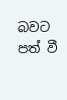බවට පත් වී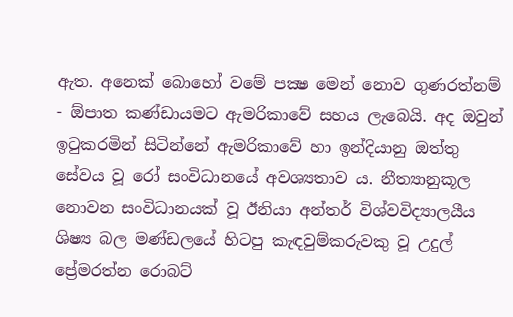ඇත. අනෙක් බොහෝ වමේ පක්‍ෂ මෙන් නොව ගුණරත්නම් - ඕපාත කණ්ඩායමට ඇමරිකාවේ සහය ලැබෙයි. අද ඔවුන් ඉටුකරමින් සිටින්නේ ඇමරිකාවේ හා ඉන්දියානු ඔත්තු සේවය වූ රෝ සංවිධානයේ අවශ්‍යතාව ය. නීත්‍යානුකූල නොවන සංවිධානයක් වූ ඊනියා අන්තර් විශ්වවිද්‍යාලයීය ශිෂ්‍ය බල මණ්ඩලයේ හිටපු කැඳවුම්කරුවකු වූ උදුල් ප්‍රේමරත්න රොබට්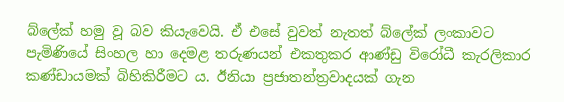බ්ලේක් හමු වූ බව කියැවෙයි. ඒ එසේ වුවත් නැතත් බ්ලේක් ලංකාවට පැමිණියේ සිංහල හා දෙමළ තරුණයන් එකතුකර ආණ්ඩු විරෝධී කැරලිකාර කණ්ඩායමක් බිහිකිරීමට ය. ඊනියා ප්‍රජාතන්ත්‍රවාදයක් ගැන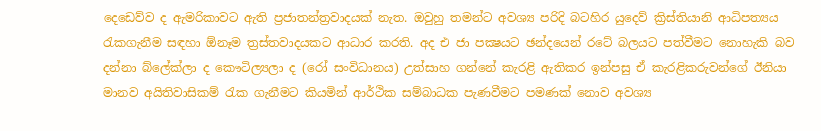දෙඩෙව්ව ද ඇමරිකාවට ඇති ප්‍රජාතන්ත්‍රවාදයක් නැත. ඔවුහු තමන්ට අවශ්‍ය පරිදි බටහිර යුදෙව් ක්‍රිස්තියානි ආධිපත්‍යය රැකගැනීම සඳහා ඕනෑම ත්‍රස්තවාදයකට ආධාර කරති. අද එ ජා පක්‍ෂයට ඡන්දයෙන් රටේ බලයට පත්වීමට නොහැකි බව දන්නා බ්ලේක්ලා ද කෞටිල්‍යලා ද (රෝ සංවිධානය) උත්සාහ ගන්නේ කැරළි ඇතිකර ඉන්පසු ඒ කැරළිකරුවන්ගේ ඊනියා මානව අයිතිවාසිකම් රැක ගැනීමට කියමින් ආර්ථික සම්බාධක පැණවීමට පමණක් නොව අවශ්‍ය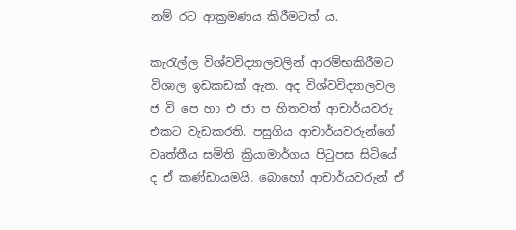නම් රට ආක්‍රමණය කිරීමටත් ය.

කැරැල්ල විශ්වවිද්‍යාලවලින් ආරම්භකිරීමට විශාල ඉඩකඩක් ඇත. අද විශ්වවිද්‍යාලවල ජ වි පෙ හා එ ජා ප හිතවත් ආචාර්යවරු එකට වැඩකරති. පසුගිය ආචාර්යවරුන්ගේ වෘත්තීය සමිති ක්‍රියාමාර්ගය පිටුපස සිටියේ ද ඒ කණ්ඩායමයි. බොහෝ ආචාර්යවරුන් ඒ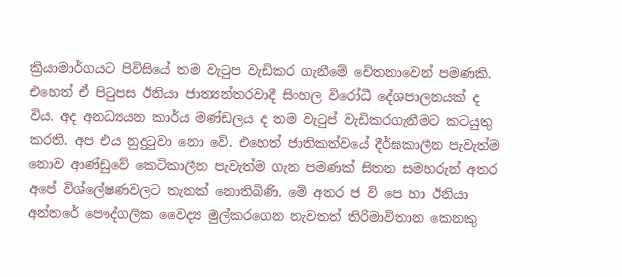ක්‍රියාමාර්ගයට පිවිසියේ තම වැටුප වැඩිකර ගැනීමේ චෙිතනාවෙන් පමණකි. එහෙත් ඒ පිටුපස ඊනියා ජාත්‍යන්තරවාදී සිංහල විරෝධී දේශපාලනයක් ද විය. අද අනධ්‍යයන කාර්ය මණ්ඩලය ද තම වැටුප් වැඩිකරගැනීමට කටයුතු කරති. අප එය නුදුටුවා නො වේ. එහෙත් ජාතිකත්වයේ දීර්ඝකාලීන පැවැත්ම නොව ආණ්ඩුවේ කෙටිකාලීන පැවැත්ම ගැන පමණක් සිතන සමහරුන් අතර අපේ විශ්ලේෂණවලට තැනක් නොතිබිණි. මේ අතර ජ වි පෙ හා ඊනියා අන්තරේ පෞද්ගලික වෛද්‍ය මුල්කරගෙන නැවතත් තිරිමාවිතාන කෙනකු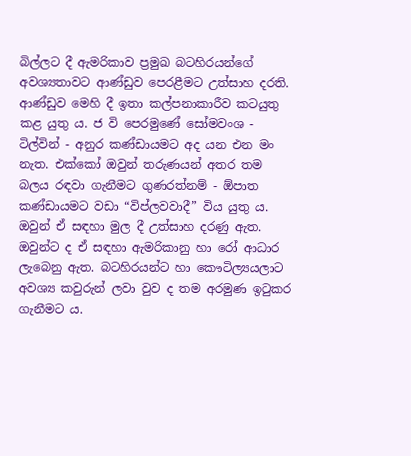බිල්ලට දී ඇමරිකාව ප්‍රමුඛ බටහිරයන්ගේ අවශ්‍යතාවට ආණ්ඩුව පෙරළීමට උත්සාහ දරති. ආණ්ඩුව මෙහි දී ඉතා කල්පනාකාරීව කටයුතු කළ යුතු ය. ජ වි පෙරමුණේ සෝමවංශ - ටිල්වින් - අනුර කණ්ඩායමට අද යන එන මං නැත. එක්කෝ ඔවුන් තරුණයන් අතර තම බලය රඳවා ගැනීමට ගුණරත්නම් - ඕපාත කණ්ඩායමට වඩා “විප්ලවවාදී” විය යුතු ය. ඔවුන් ඒ සඳහා මුල දී උත්සාහ දරණු ඇත. ඔවුන්ට ද ඒ සඳහා ඇමරිකානු හා රෝ ආධාර ලැබෙනු ඇත. බටහිරයන්ට හා කෞටිල්‍යයලාට අවශ්‍ය කවුරුන් ලවා වුව ද තම අරමුණ ඉටුකර ගැනීමට ය.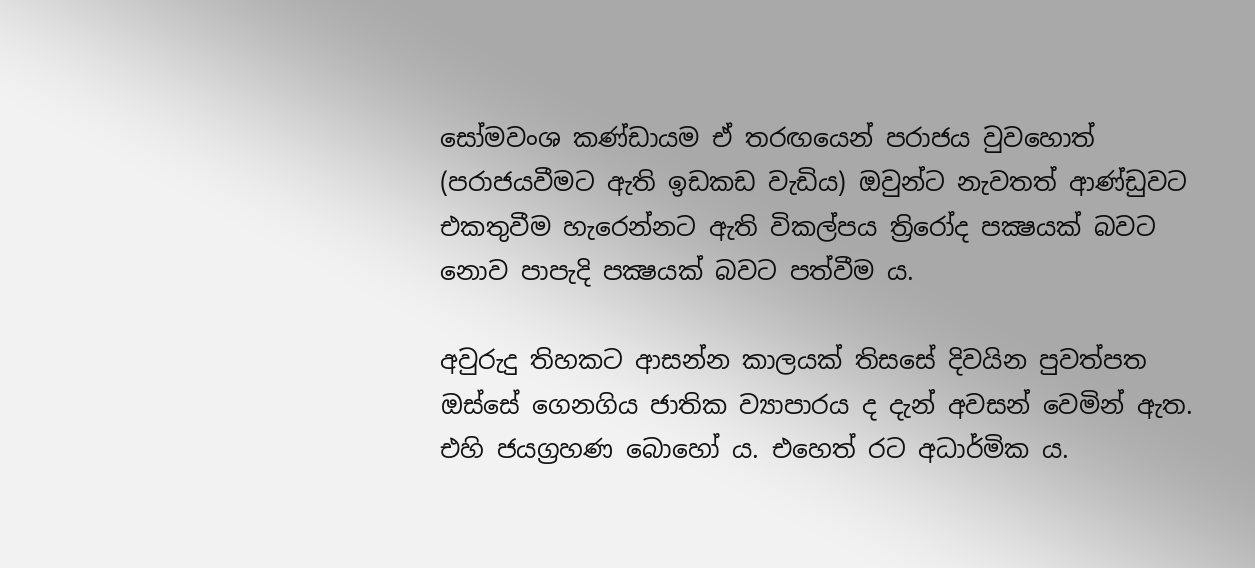සෝමවංශ කණ්ඩායම ඒ තරඟයෙන් පරාජය වුවහොත් (පරාජයවීමට ඇති ඉඩකඩ වැඩිය) ඔවුන්ට නැවතත් ආණ්ඩුවට එකතුවීම හැරෙන්නට ඇති විකල්පය ත්‍රිරෝද පක්‍ෂයක් බවට නොව පාපැදි පක්‍ෂයක් බවට පත්වීම ය.

අවුරුදු තිහකට ආසන්න කාලයක් තිසසේ දිවයින පුවත්පත ඔස්සේ ගෙනගිය ජාතික ව්‍යාපාරය ද දැන් අවසන් වෙමින් ඇත. එහි ජයග්‍රහණ බොහෝ ය. එහෙත් රට අධාර්මික ය.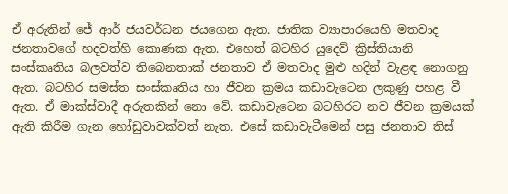ඒ අරුතින් ජේ ආර් ජයවර්ධන ජයගෙන ඇත. ජාතික ව්‍යාපාරයෙහි මතවාද ජනතාවගේ හදවත්හි කොණක ඇත. එහෙත් බටහිර යුදෙව් ක්‍රිස්තියානි සංස්කෘතිය බලවත්ව තිබෙනතාක් ජනතාව ඒ මතවාද මුළු හදින් වැළඳ නොගනු ඇත. බටහිර සමස්ත සංස්කෘතිය හා ජීවන ක්‍රමය කඩාවැටෙන ලකුණු පහළ වී ඇත. ඒ මාක්ස්වාදී අරුතකින් නො වේ. කඩාවැටෙන බටහිරට නව ජීවන ක්‍රමයක් ඇති කිරීම ගැන හෝඩුවාවක්වත් නැත. එසේ කඩාවැටීමෙන් පසු ජනතාව තිස්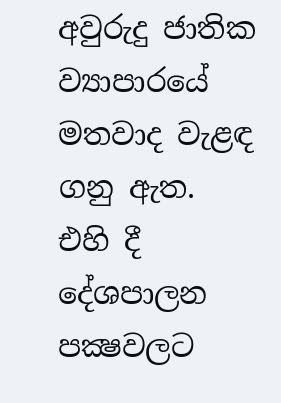අවුරුදු ජාතික ව්‍යාපාරයේ මතවාද වැළඳ ගනු ඇත. එහි දී දේශපාලන පක්‍ෂවලට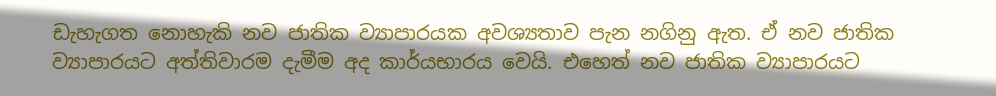ඩැහැගත නොහැකි නව ජාතික ව්‍යාපාරයක අවශ්‍යතාව පැන නගිනු ඇත. ඒ නව ජාතික ව්‍යාපාරයට අත්තිවාරම දැමීම අද කාර්යභාරය වෙයි. එහෙත් නව ජාතික ව්‍යාපාරයට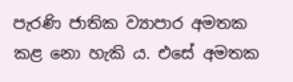පැරණි ජාතික ව්‍යාපාර අමතක කළ නො හැකි ය. එසේ අමතක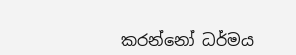කරන්නෝ ධර්මය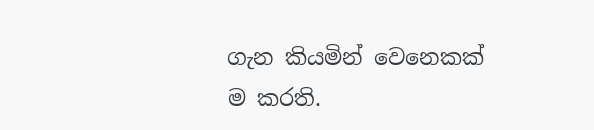ගැන කියමින් වෙනෙකක් ම කරති.